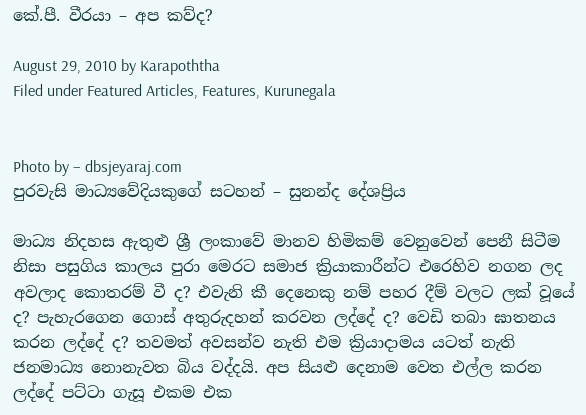කේ.පී. වීරයා – අප කව්ද?

August 29, 2010 by Karapoththa
Filed under Featured Articles, Features, Kurunegala


Photo by – dbsjeyaraj.com
පුරවැසි මාධ්‍යවේදියකුගේ සටහන් – සුනන්ද දේශප්‍රිය

මාධ්‍ය නිදහස ඇතුළු ශ්‍රී ලංකාවේ මානව හිමිකම් වෙනුවෙන් පෙනී සිටීම නිසා පසුගිය කාලය පුරා මෙරට සමාජ ක්‍රියාකාරීන්ට එරෙහිව නගන ලද අවලාද කොතරම් වී ද? එවැනි කී දෙනෙකු නම් පහර දීම් වලට ලක් වූයේ ද? පැහැරගෙන ගොස් අතුරුදහන් කරවන ලද්දේ ද? වෙඩි තබා ඝාතනය කරන ලද්දේ ද? තවමත් අවසන්ව නැති එම ක්‍රියාදාමය යටත් නැති ජනමාධ්‍ය නොනැවත බිය වද්දයි. අප සියළු දෙනාම වෙත එල්ල කරන ලද්දේ පට්ටා ගැසූ එකම එක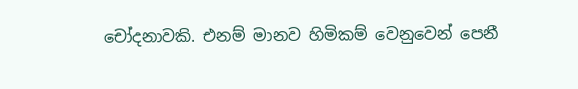චෝදනාවකි. එනම් මානව හිමිකම් වෙනුවෙන් පෙනී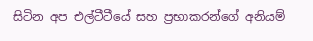සිටින අප එල්ටීටීයේ සහ ප්‍රභාකරන්ගේ අනියම්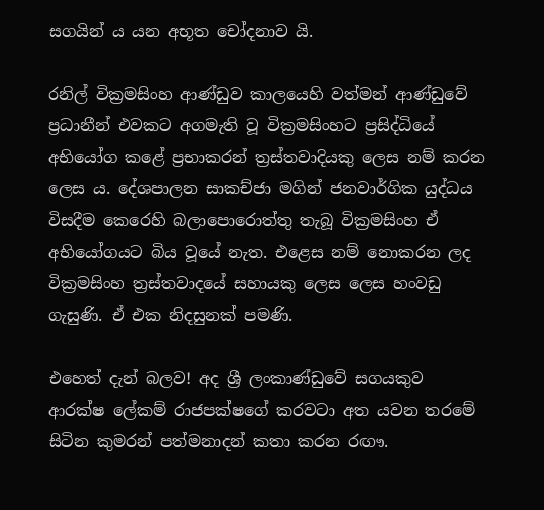සගයින් ය යන අභූත චෝදනාව යි.

රනිල් වික්‍රමසිංහ ආණ්ඩුව කාලයෙහි වත්මන් ආණ්ඩුවේ ප්‍රධානීන් එවකට අගමැති වූ වික්‍රමසිංහට ප්‍රසිද්ධියේ අභියෝග කළේ ප්‍රභාකරන් ත්‍රස්තවාදියකු ලෙස නම් කරන ලෙස ය. දේශපාලන සාකච්ජා මගින් ජනවාර්ගික යුද්ධය විසදීම කෙරෙහි බලාපොරොත්තු තැබූ වික්‍රමසිංහ ඒ අභියෝගයට බිය වූයේ නැත. එළෙස නම් නොකරන ලද වික්‍රමසිංහ ත්‍රස්තවාදයේ සහායකු ලෙස ලෙස හංවඩු ගැසුණි. ඒ එක නිදසුනක් පමණි.

එහෙත් දැන් බලව! අද ශ්‍රී ලංකාණ්ඩුවේ සගයකුව ආරක්ෂ ලේකම් රාජපක්ෂගේ කරවටා අත යවන තරමේ සිටින කුමරන් පත්මනාදන් කතා කරන රඟෟ.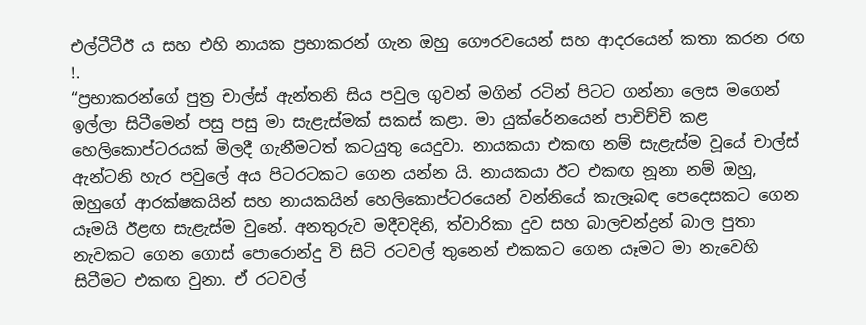එල්ටීටීඊ ය සහ එහි නායක ප්‍රභාකරන් ගැන ඔහු ගෞරවයෙන් සහ ආදරයෙන් කතා කරන රඟ !.
“ප්‍රභාකරන්ගේ පුත්‍ර චාල්ස් ඇන්තනි සිය පවුල ගුවන් මගින් රටින් පිටට ගන්නා ලෙස මගෙන් ඉල්ලා සිටීමෙන් පසු පසු මා සැළැස්මක් සකස් කළා. මා යුක්රේනයෙන් පාචිච්චි කළ හෙලිකොප්ටරයක් මිලදී ගැනීමටත් කටයුතු යෙදුවා. නායකයා එකඟ නම් සැළැස්ම වූයේ චාල්ස් ඇන්ටනි හැර පවුලේ අය පිටරටකට ගෙන යන්න යි. නායකයා ඊට එකඟ නූනා නම් ඔහු, ඔහුගේ ආරක්ෂකයින් සහ නායකයින් හෙලිකොප්ටරයෙන් වන්නියේ කැලෑබඳ පෙදෙසකට ගෙන යෑමයි ඊළඟ සැළැස්ම වුනේ. අනතුරුව මදීවදිනි, ත්වාරිකා දුව සහ බාලචන්ද්‍රන් බාල පුතා නැවකට ගෙන ගොස් පොරොන්දු වි සිටි රටවල් තුනෙන් එකකට ගෙන යෑමට මා නැවෙහි සිටීමට එකඟ වුනා. ඒ රටවල්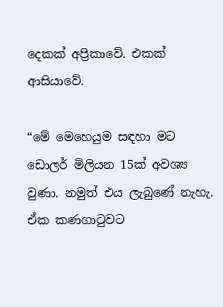දෙකක් අප්‍රිකාවේ. එකක් ආසියාවේ.

“මේ මෙහෙයුම සඳහා මට ඩොලර් මිලියන 15ක් අවශ්‍ය වුණා. නමුත් එය ලැබුණේ නැහැ. ඒක කණගාටුවට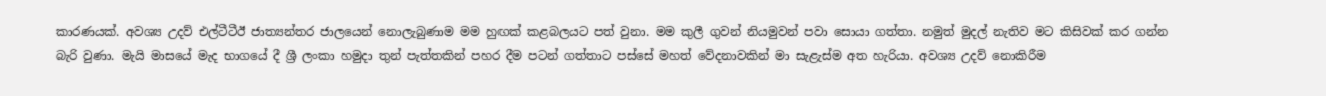කාරණයක්. අවශ්‍ය උදව් එල්ටීටීඊ ජාත්‍යන්තර ජාලයෙන් නොලැබුණාම මම හුඟක් කළබලයට පත් වුනා. මම කුලී ගුවන් නියමුවන් පවා සොයා ගත්තා. නමුත් මුදල් නැතිව මට කිසිවක් කර ගන්න බැරි වුණා. මැයි මාසයේ මැද භාගයේ දී ශ්‍රී ලංකා හමුදා තුන් පැත්තකින් පහර දීම පටන් ගත්තාට පස්සේ මහත් වේදනාවකින් මා සැළැස්ම අත හැරියා. අවශ්‍ය උදව් නොකිරීම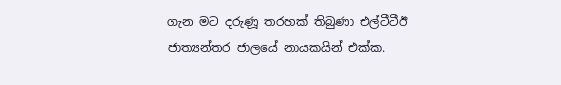ගැන මට දරුණූ තරහක් තිබුණා එල්ටීටීඊ ජාත්‍යන්තර ජාලයේ නායකයින් එක්ක.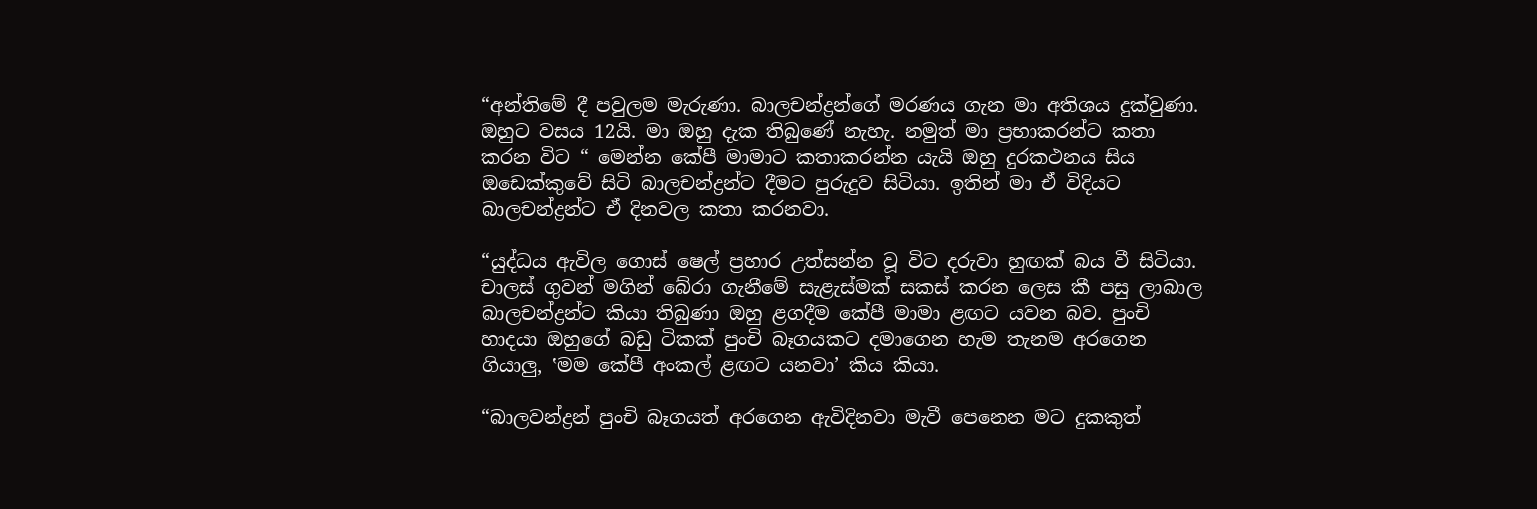“අන්තිමේ දී පවුලම මැරුණා. බාලචන්ද්‍රන්ගේ මරණය ගැන මා අතිශය දුක්වුණා. ඔහුට වසය 12යි. මා ඔහු දැක තිබුණේ නැහැ. නමුත් මා ප්‍රභාකරන්ට කතා කරන විට “ මෙන්න කේපී මාමාට කතාකරන්න යැයි ඔහු දුරකථනය සිය ඔඩෙක්කුවේ සිටි බාලචන්ද්‍රන්ට දීමට පුරුදුව සිටියා. ඉතින් මා ඒ විදියට බාලචන්ද්‍රන්ට ඒ දිනවල කතා කරනවා.

“යුද්ධය ඇවිල ගොස් ෂෙල් ප්‍රහාර උත්සන්න වූ විට දරුවා හුඟක් බය වී සිටියා. චාලස් ගුවන් මගින් බේරා ගැනීමේ සැළැස්මක් සකස් කරන ලෙස කී පසු ලාබාල බාලචන්ද්‍රන්ට කියා තිබුණා ඔහු ළගදීම කේපී මාමා ළඟට යවන බව. පුංචි හාදයා ඔහුගේ බඩු ටිකක් පුංචි බෑගයකට දමාගෙන හැම තැනම අරගෙන ගියාලු, ‛මම කේපී අංකල් ළඟට යනවා’ කිය කියා.

“බාලවන්ද්‍රන් පුංචි බෑගයත් අරගෙන ඇවිදිනවා මැවී පෙනෙන මට දුකකුත්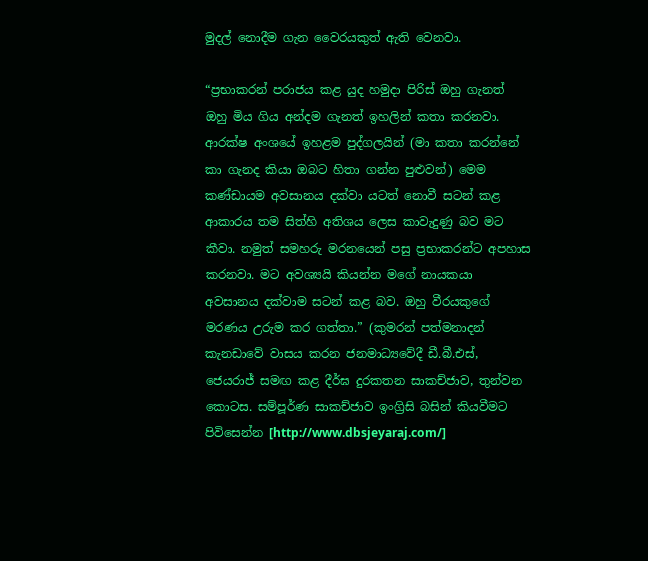මුදල් නොදීම ගැන වෛරයකුත් ඇති වෙනවා.

“ප්‍රභාකරන් පරාජය කළ යුද හමුදා පිරිස් ඔහු ගැනත් ඔහු මිය ගිය අන්දම ගැනත් ඉහලින් කතා කරනවා. ආරක්ෂ අංශයේ ඉහළම පුද්ගලයින් (මා කතා කරන්නේ කා ගැනද කියා ඔබට හිතා ගන්න පුළුවන්) මෙම කණ්ඩායම අවසානය දක්වා යටත් නොවී සටන් කළ ආකාරය තම සිත්හි අතිශය ලෙස කාවැදුණු බව මට කීවා. නමුත් සමහරු මරනයෙන් පසු ප්‍රභාකරන්ට අපහාස කරනවා. මට අවශ්‍යයි කියන්න මගේ නායකයා අවසානය දක්වාම සටන් කළ බව. ඔහු වීරයකුගේ මරණය උරුම කර ගත්තා.” (කුමරන් පත්මනාදන් කැනඩාවේ වාසය කරන ජනමාධ්‍යවේදී ඩී.බී.එස්, ජෙයරාජ් සමඟ කළ දීර්ඝ දුරකතන සාකච්ජාව, තුන්වන කොටස. සම්පූර්ණ සාකච්ජාව ඉංග්‍රිසි බසින් කියවීමට පිවිසෙන්න [http://www.dbsjeyaraj.com/]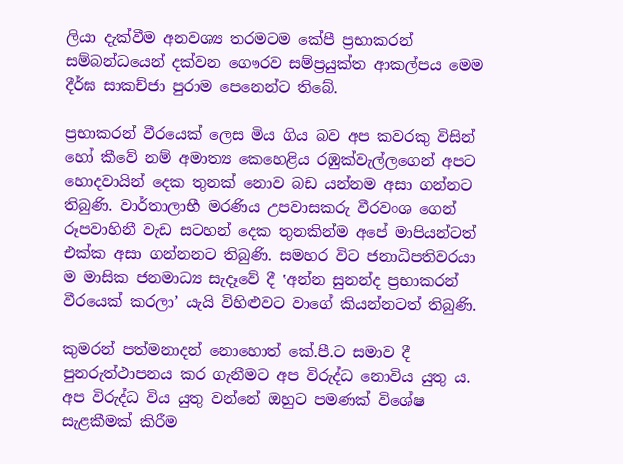ලියා දැක්වීම අනවශ්‍ය තරමටම කේපී ප්‍රභාකරන් සම්බන්ධයෙන් දක්වන ගෞරව සම්ප්‍රයුක්ත ආකල්පය මෙම දීර්ඝ සාකච්ජා පුරාම පෙනෙන්ට තිබේ.

ප්‍රභාකරන් වීරයෙක් ලෙස මිය ගිය බව අප කවරකු විසින් හෝ කීවේ නම් අමාත්‍ය කෙහෙළිය රඹුක්වැල්ලගෙන් අපට හොදවායින් දෙක තුනක් නොව බඩ යන්නම අසා ගන්නට තිබුණි. වාර්තාලාභී මරණිය උපවාසකරු වීරවංශ ගෙන් රූපවාහිනී වැඩ සටහන් දෙක තුනකින්ම අපේ මාපියන්ටත් එක්ක අසා ගන්නනට තිබුණි. සමහර විට ජනාධිපතිවරයා ම මාසික ජනමාධ්‍ය සැදෑවේ දී ‛අන්න සුනන්ද ප්‍රභාකරන් වීරයෙක් කරලා’ යැයි විහිළුවට වාගේ කියන්නටත් තිබුණි.

කුමරන් පත්මනාදන් නොහොත් කේ.පී.ට සමාව දී පුනරුත්ථාපනය කර ගැනීමට අප විරුද්ධ නොවිය යුතු ය. අප විරුද්ධ විය යුතු වන්නේ ඔහුට පමණක් විශේෂ සැළකීමක් කිරීම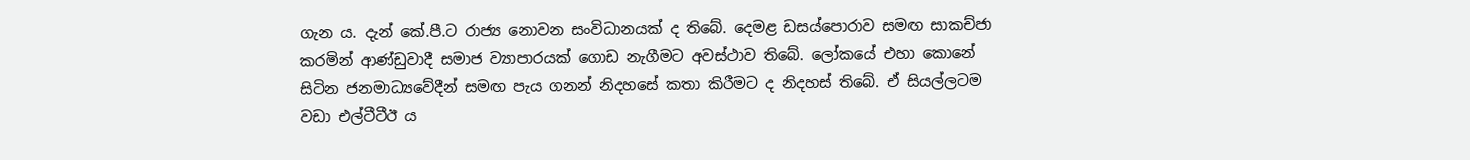ගැන ය. දැන් කේ.පී.ට රාජ්‍ය නොවන සංවිධානයක් ද තිබේ. දෙමළ ඩසය්පොරාව සමඟ සාකච්ජා කරමින් ආණ්ඩුවාදී සමාජ ව්‍යාපාරයක් ගොඩ නැගීමට අවස්ථාව තිබේ. ලෝකයේ එහා කොනේ සිටින ජනමාධ්‍යවේදීන් සමඟ පැය ගනන් නිදහසේ කතා කිරීමට ද නිදහස් තිබේ. ඒ සියල්ලටම වඩා එල්ටීටීඊ ය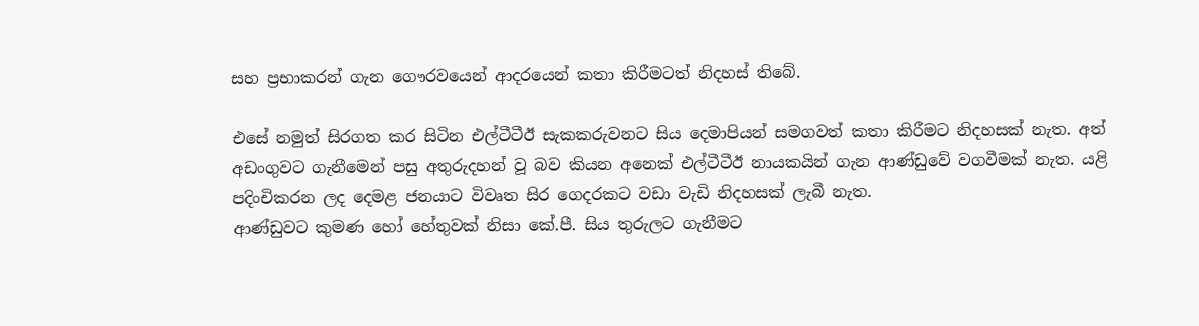සහ ප්‍රභාකරන් ගැන ගෞරවයෙන් ආදරයෙන් කතා කිරීමටත් නිදහස් තිබේ.

එසේ නමුත් සිරගත කර සිටින එල්ටීටීඊ සැකකරුවනට සිය දෙමාපියන් සමගවත් කතා කිරීමට නිදහසක් නැත. අත් අඩංගුවට ගැනීමෙන් පසු අතුරුදහන් වූ බව කියන අනෙක් එල්ටීටීඊ නායකයින් ගැන ආණ්ඩුවේ වගවීමක් නැත. යළි පදිංචිකරන ලද දෙමළ ජනයාට විවෘත සිර ගෙදරකට වඩා වැඩි නිදහසක් ලැබී නැත.
ආණ්ඩුවට කුමණ හෝ හේතුවක් නිසා කේ.පී. සිය තුරුලට ගැනීමට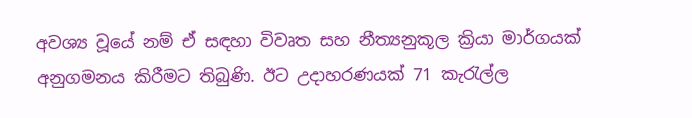අවශ්‍ය වූයේ නම් ඒ සඳහා විවෘත සහ නීත්‍යනුකූල ක්‍රියා මාර්ගයක් අනුගමනය කිරීමට තිබුණි. ඊට උදාහරණයක් 71 කැරැල්ල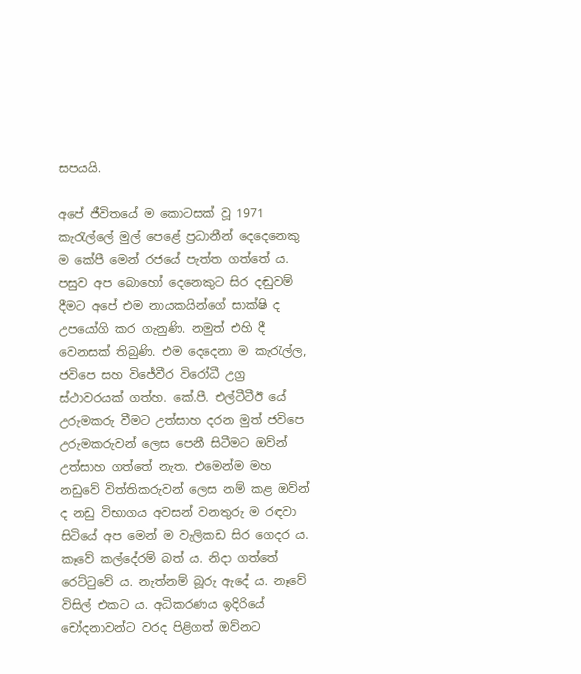සපයයි.

අපේ ජීවිතයේ ම කොටසක් වූ 1971 කැරැල්ලේ මුල් පෙළේ ප්‍රධානීන් දෙදෙනෙකු ම කේපී මෙන් රජයේ පැත්ත ගත්තේ ය. පසුව අප බොහෝ දෙනෙකුට සිර දඬුවම් දීමට අපේ එම නායකයින්ගේ සාක්ෂි ද උපයෝගි කර ගැනුණි. නමුත් එහි දී වෙනසක් තිබුණි. එම දෙදෙනා ම කැරැල්ල, ජවිපෙ සහ විජේවීර විරෝධී උග්‍ර ස්ථාවරයක් ගත්හ. කේ.පී. එල්ටීටීඊ යේ උරුමකරු වීමට උත්සාහ දරන මුත් ජවිපෙ උරුමකරුවන් ලෙස පෙනී සිටීමට ඔව්න් උත්සාහ ගත්තේ නැත. එමෙන්ම මහ නඩුවේ විත්තිකරුවන් ලෙස නම් කළ ඔව්න් ද නඩු විභාගය අවසන් වනතුරු ම රඳවා සිටියේ අප මෙන් ම වැලිකඩ සිර ගෙදර ය. කෑවේ කල්දේරම් බත් ය. නිදා ගත්තේ රෙට්ටුවේ ය. නැත්නම් බූරු ඇදේ ය. නෑවේ විසිල් එකට ය. අධිකරණය ඉදිරියේ චෝදනාවන්ට වරද පිළිගත් ඔව්නට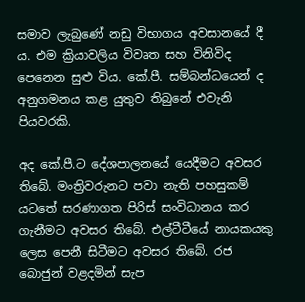සමාව ලැබුණේ නඩු විභාගය අවසානයේ දී ය. එම ක්‍රියාවලිය විවෘත සහ විනිවිද පෙනෙන සුළු විය. කේ.පී. සම්බන්ධයෙන් ද අනුගමනය කළ යුතුව තිබුනේ එවැනි පියවරකි.

අද කේ.පී.ට දේශපාලනයේ යෙදීමට අවසර තිබේ. මංත්‍රිවරුනට පවා නැති පහසුකම් යටතේ සරණාගත පිරිස් සංවිධානය කර ගැනීමට අවසර තිබේ. එල්ටීටීයේ නායකයකු ලෙස පෙනී සිටීමට අවසර තිබේ. රජ බොජුන් වළදමින් සැප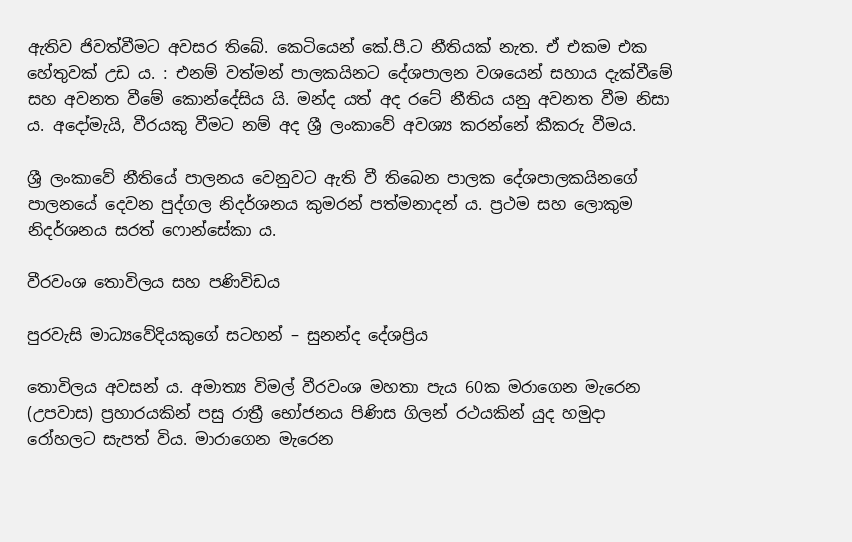ඇතිව ජිවත්වීමට අවසර තිබේ. කෙටියෙන් කේ.පී.ට නීතියක් නැත. ඒ එකම එක හේතුවක් උඩ ය. : එනම් වත්මන් පාලකයිනට දේශපාලන වශයෙන් සහාය දැක්වීමේ සහ අවනත වීමේ කොන්දේසිය යි. මන්ද යත් අද රටේ නීතිය යනු අවනත වීම නිසා ය. අදෝමැයි, වීරයකු වීමට නම් අද ශ්‍රී ලංකාවේ අවශ්‍ය කරන්නේ කීකරු වීමය.

ශ්‍රී ලංකාවේ නීතියේ පාලනය වෙනුවට ඇති වී තිබෙන පාලක දේශපාලකයිනගේ පාලනයේ දෙවන පුද්ගල නිදර්ශනය කුමරන් පත්මනාදන් ය. ප්‍රථම සහ ලොකුම නිදර්ශනය සරත් ෆොන්සේකා ය.

වීරවංශ තොවිලය සහ පණිවිඩය

පුරවැසි මාධ්‍යවේදියකුගේ සටහන් – සුනන්ද දේශප්‍රිය

තොවිලය අවසන් ය. අමාත්‍ය විමල් වීරවංශ මහතා පැය 60ක මරාගෙන මැරෙන
(උපවාස) ප්‍රහාරයකින් පසු රාත්‍රී භෝජනය පිණිස ගිලන් රථයකින් යුද හමුදා
රෝහලට සැපත් විය. මාරාගෙන මැරෙන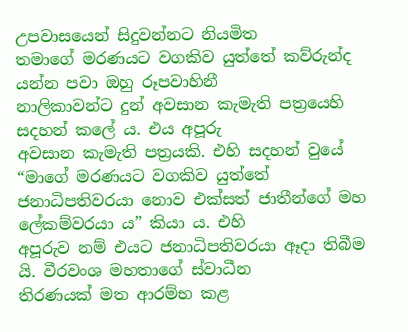උපවාසයෙන් සිදුවන්නට නියමිත
තමාගේ මරණයට වගකිව යුත්තේ කව්රුන්ද යන්න පවා ඔහු රූපවාහිනී
නාලිකාවන්ට දුන් අවසාන කැමැති පත්‍රයෙහි සදහන් කලේ ය. එය අපූරු
අවසාන කැමැති පත්‍රයකි. එහි සදහන් වුයේ “මාගේ මරණයට වගකිව යුත්තේ
ජනාධිපතිවරයා නොව එක්සත් ජාතීන්ගේ මහ ලේකම්වරයා ය” කියා ය. එහි
අපූරුව නම් එයට ජනාධිපතිවරයා ඈදා තිබීම යි. වීරවංශ මහතාගේ ස්වාධීන
තිරණයක් මත ආරම්භ කළ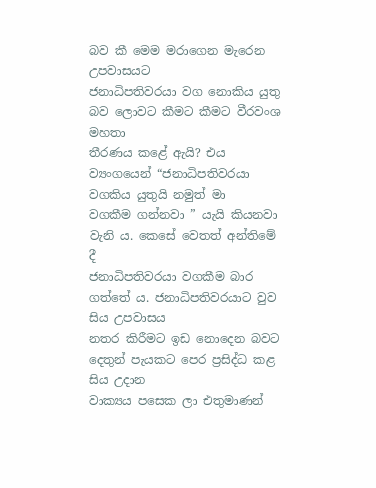බව කී මෙම මරාගෙන මැරෙන උපවාසයට
ජනාධිපතිවරයා වග නොකිය යුතු බව ලොවට කීමට කීමට වීරවංශ මහතා
තීරණය කළේ ඇයි? එය ව්‍යංගයෙන් “ජනාධිපතිවරයා වගකිය යුතුයි නමුත් මා
වගකීම ගන්නවා ” යැයි කියනවා වැනි ය. කෙසේ වෙතත් අන්තිමේ දී
ජනාධිපතිවරයා වගකීම බාර ගත්තේ ය. ජනාධිපතිවරයාට වුව සිය උපවාසය
නතර කිරීමට ඉඩ නොදෙන බවට දෙතුන් පැයකට පෙර ප්‍රසිද්ධ කළ සිය උදාන
වාක්‍යය පසෙක ලා එතුමාණන්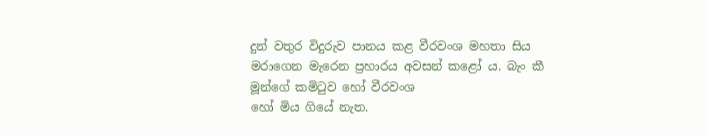දුන් වතුර විදුරුව පානය කළ වීරවංශ මහතා සිය
මරාගෙන මැරෙන ප්‍රහාරය අවසන් කළෝ ය. බැං කී මූන්ගේ කමිටුව හෝ වීරවංශ
හෝ මිය ගියේ නැත.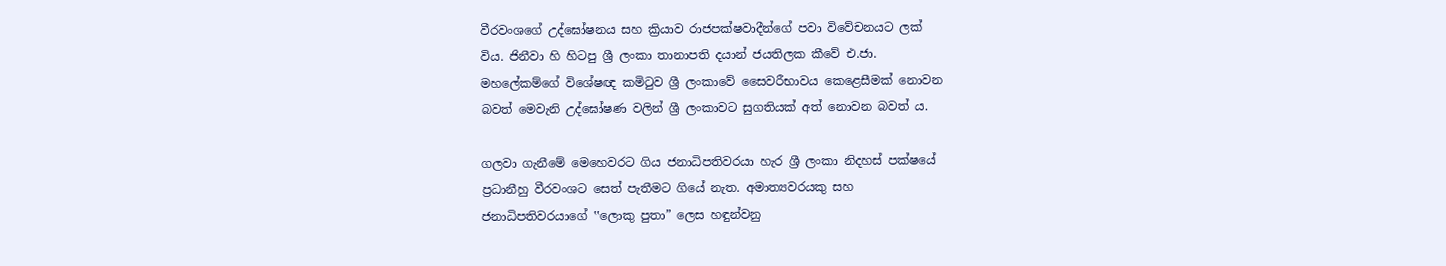වීරවංශගේ උද්ඝෝෂනය සහ ක්‍රියාව රාජපක්ෂවාදීන්ගේ පවා විවේචනයට ලක්
විය. ජිනීවා හි හිටපු ශ්‍රී ලංකා තානාපති දයාන් ජයතිලක කීවේ එ.ජා.
මහලේකම්ගේ විශේෂඥ කමිටුව ශ්‍රී ලංකාවේ සෛවරීභාවය කෙළෙසීමක් නොවන
බවත් මෙවැනි උද්ඝෝෂණ වලින් ශ්‍රී ලංකාවට සුගතියක් අත් නොවන බවත් ය.

ගලවා ගැනීමේ මෙහෙවරට ගිය ජනාධිපතිවරයා හැර ශ්‍රී ලංකා නිදහස් පක්ෂයේ
ප්‍රධානීහු වීරවංශට සෙත් පැතීමට ගියේ නැත. අමාත්‍යවරයකු සහ
ජනාධිපතිවරයාගේ ‛‛ලොකු පුතා” ලෙස හඳුන්වනු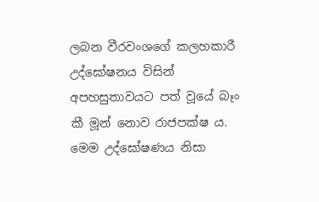ලබන වීරවංශගේ කලහකාරී
උද්ඝෝෂනය විසින් අපහසුතාවයට පත් වූයේ බෑං කී මූන් නොව රාජපක්ෂ ය.
මෙම උද්ඝෝෂණය නිසා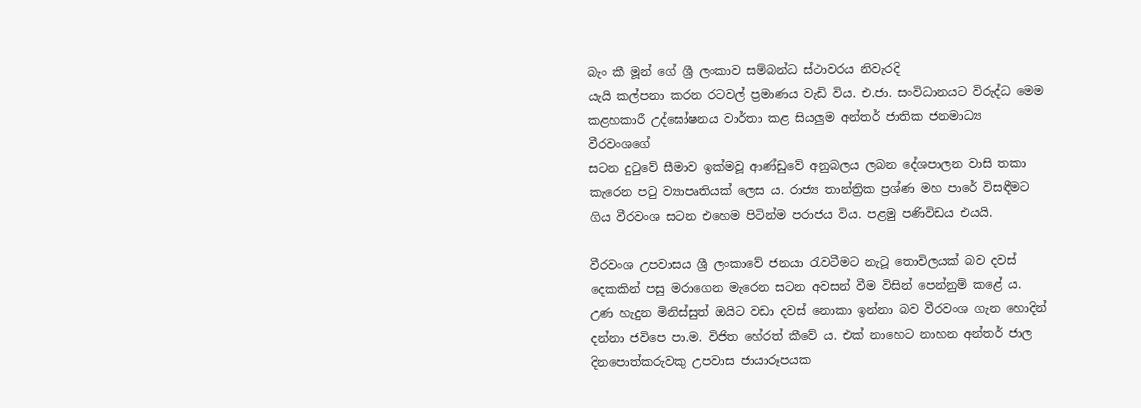බැං කී මූන් ගේ ශ්‍රී ලංකාව සම්බන්ධ ස්ථාවරය නිවැරදි
යැයි කල්පනා කරන රටවල් ප්‍රමාණය වැඩි විය. එ.ජා. සංවිධානයට විරුද්ධ මෙම
කළහකාරී උද්ඝෝෂනය වාර්තා කළ සියලුම අන්තර් ජාතික ජනමාධ්‍ය වීරවංශගේ
සටන දුටුවේ සීමාව ඉක්මවූ ආණ්ඩුවේ අනුබලය ලබන දේශපාලන වාසි තකා
කැරෙන පටු ව්‍යාපෘතියක් ලෙස ය. රාජ්‍ය තාන්ත්‍රික ප්‍රශ්ණ මහ පාරේ විසඳීමට
ගිය වීරවංශ සටන එහෙම පිටින්ම පරාජය විය. පළමු පණිවිඩය එයයි.

වීරවංශ උපවාසය ශ්‍රී ලංකාවේ ජනයා රැවටීමට නැටූ තොවිලයක් බව දවස්
දෙකකින් පසු මරාගෙන මැරෙන සටන අවසන් වීම විසින් පෙන්නුම් කළේ ය.
උණ හැදුන මිනිස්සුත් ඔයිට වඩා දවස් නොකා ඉන්නා බව වීරවංශ ගැන හොදින්
දන්නා ජවිපෙ පා.ම. විජිත හේරත් කීවේ ය. එක් නාහෙට නාහන අන්තර් ජාල
දිනපොත්කරුවකු උපවාස ජායාරූපයක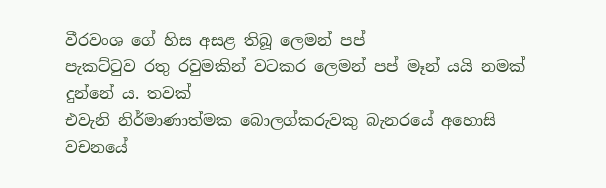වීරවංශ ගේ හිස අසළ තිබූ ලෙමන් පප්
පැකට්ටුව රතු රවුමකින් වටකර ලෙමන් පප් මෑන් යයි නමක් දුන්නේ ය. තවක්
එවැනි නිර්මාණාත්මක බොලග්කරුවකු බැනරයේ අහොසි වචනයේ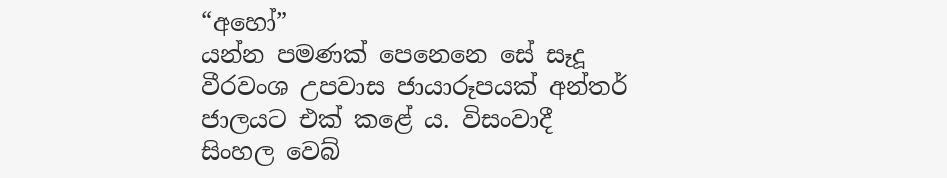“අහෝ”
යන්න පමණක් පෙනෙනෙ සේ සෑදූ වීරවංශ උපවාස ජායාරූපයක් අන්තර්
ජාලයට එක් කළේ ය. විසංවාදී සිංහල වෙබ්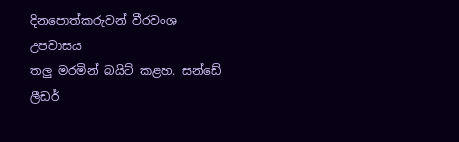දිනපොත්කරුවන් වීරවංශ උපවාසය
තලු මරමින් බයිට් කළහ. සන්ඩේ ලීඩර්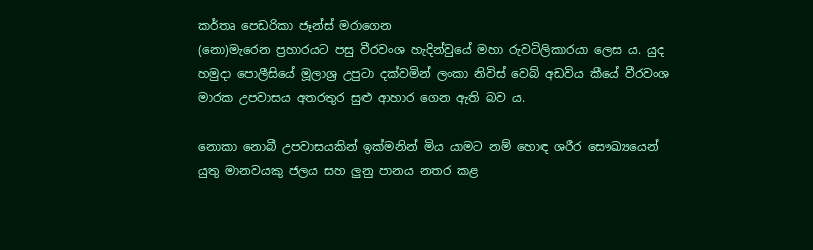කර්තෘ පෙඩරිකා ජෑන්ස් මරාගෙන
(නො)මැරෙන ප්‍රහාරයට පසු වීරවංශ හැදින්වුයේ මහා රුවටිලිකාරයා ලෙස ය. යුද
හමුදා පොලීසියේ මූලාශ්‍ර උපුටා දක්වමින් ලංකා නිවිස් වෙබ් අඩවිය කීයේ වීරවංශ
මාරක උපවාසය අතරතුර සුළු ආහාර ගෙන ඇති බව ය.

නොකා නොබී උපවාසයකින් ඉක්මනින් මිය යාමට නම් හොඳ ශරීර සෞඛ්‍යයෙන්
යුතු මානවයකු ජලය සහ ලුනු පානය නතර කළ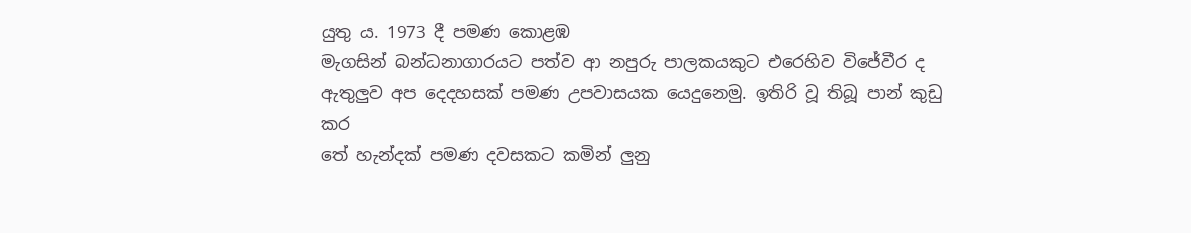යුතු ය. 1973 දී පමණ කොළඹ
මැගසින් බන්ධනාගාරයට පත්ව ආ නපුරු පාලකයකුට එරෙහිව විජේවීර ද
ඇතුලුව අප දෙදහසක් පමණ උපවාසයක යෙදුනෙමු. ඉතිරි වූ තිබූ පාන් කුඩු කර
තේ හැන්දක් පමණ දවසකට කමින් ලුනු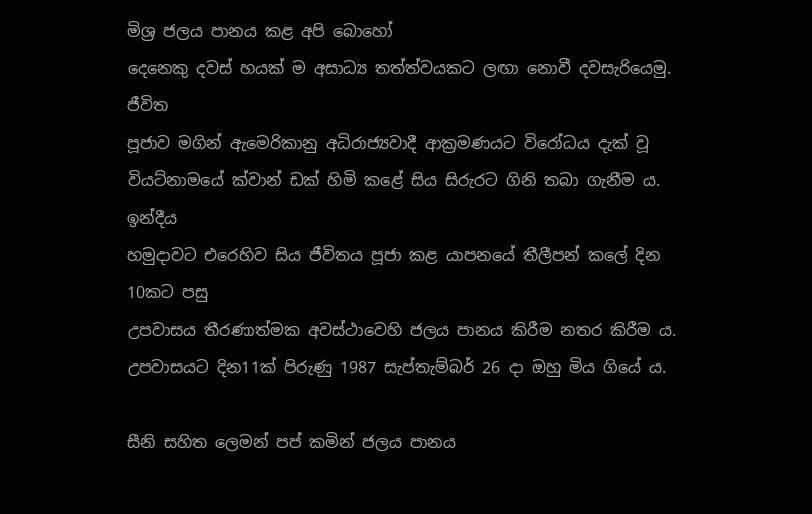මිශ්‍ර ජලය පානය කළ අපි බොහෝ
දෙනෙකු දවස් හයක් ම අසාධ්‍ය තත්ත්වයකට ලඟා නොවී දවසැරියෙමු. ජීවිත
පූජාව මගින් ඇමෙරිකානු අධිරාජ්‍යවාදී ආක්‍රමණයට විරෝධය දැක් වූ
වියට්නාමයේ ක්වාන් ඩක් හිමි කළේ සිය සිරුරට ගිනි තබා ගැනීම ය. ඉන්දීය
හමුදාවට එරෙහිව සිය ජීවිතය පූජා කළ යාපනයේ තීලීපන් කලේ දින 10කට පසු
උපවාසය තීරණාත්මක අවස්ථාවෙහි ජලය පානය කිරීම නතර කිරීම ය.
උපවාසයට දින11ක් පිරුණු 1987 සැප්තැම්බර් 26 දා ඔහු මිය ගියේ ය.

සීනි සහිත ලෙමන් පප් කමින් ජලය පානය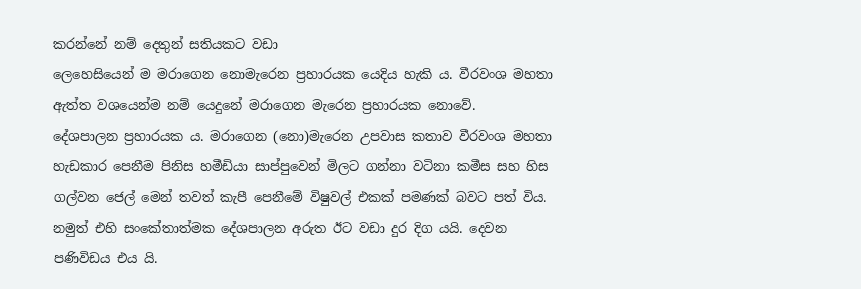කරන්නේ නම් දෙතුන් සතියකට වඩා
ලෙහෙසියෙන් ම මරාගෙන නොමැරෙන ප්‍රහාරයක යෙදිය හැකි ය. වීරවංශ මහතා
ඇත්ත වශයෙන්ම නම් යෙදුනේ මරාගෙන මැරෙන ප්‍රහාරයක නොවේ.
දේශපාලන ප්‍රහාරයක ය. මරාගෙන (නො)මැරෙන උපවාස කතාව වීරවංශ මහතා
හැඩකාර පෙනීම පිනිස හමීඩියා සාප්පුවෙන් මිලට ගන්නා වටිනා කමීස සහ හිස
ගල්වන ජෙල් මෙන් තවත් කැපී පෙනීමේ විෂුවල් එකක් පමණක් බවට පත් විය.
නමුත් එහි සංකේතාත්මක දේශපාලන අරුත ඊට වඩා දුර දිග යයි. දෙවන
පණිවිඩය එය යි.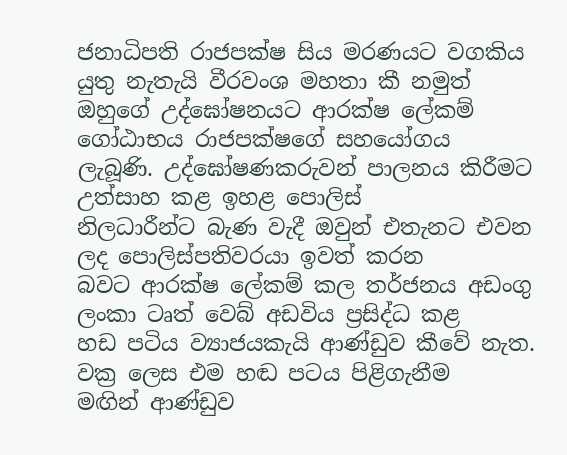ජනාධිපති රාජපක්ෂ සිය මරණයට වගකිය යුතු නැතැයි වීරවංශ මහතා කී නමුත්
ඔහුගේ උද්ඝෝෂනයට ආරක්ෂ ලේකම් ගෝඨාභය රාජපක්ෂගේ සහයෝගය
ලැබූණි. උද්ඝෝෂණකරුවන් පාලනය කිරීමට උත්සාහ කළ ඉහළ පොලිස්
නිලධාරීන්ට බැණ වැදී ඔවුන් එතැනට එවන ලද පොලිස්පතිවරයා ඉවත් කරන
බවට ආරක්ෂ ලේකම් කල තර්ජනය අඩංගු ලංකා ටෘත් වෙබ් අඩවිය ප්‍රසිද්ධ කළ
හඩ පටිය ව්‍යාජයකැයි ආණ්ඩුව කීවේ නැත. වක්‍ර ලෙස එම හඬ පටය පිළිගැනීම
මඟින් ආණ්ඩුව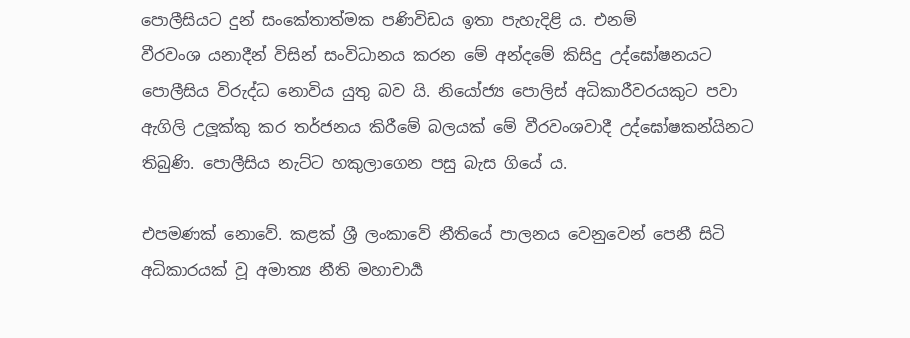පොලීසියට දුන් සංකේතාත්මක පණිවිඩය ඉතා පැහැදිළි ය. එනම්
වීරවංශ යනාදීන් විසින් සංවිධානය කරන මේ අන්දමේ කිසිදු උද්ඝෝෂනයට
පොලීසිය විරුද්ධ නොවිය යුතු බව යි. නියෝජ්‍ය පොලිස් අධිකාරීවරයකුට පවා
ඇගිලි උලූක්කු කර තර්ජනය කිරීමේ බලයක් මේ වීරවංශවාදී උද්ඝෝෂකන්යිනට
තිබුණි. පොලීසිය නැට්ට හකුලාගෙන පසු බැස ගියේ ය.

එපමණක් නොවේ. කළක් ශ්‍රී ලංකාවේ නීතියේ පාලනය වෙනුවෙන් පෙනී සිටි
අධිකාරයක් වූ අමාත්‍ය නීති මහාචාර්‍ය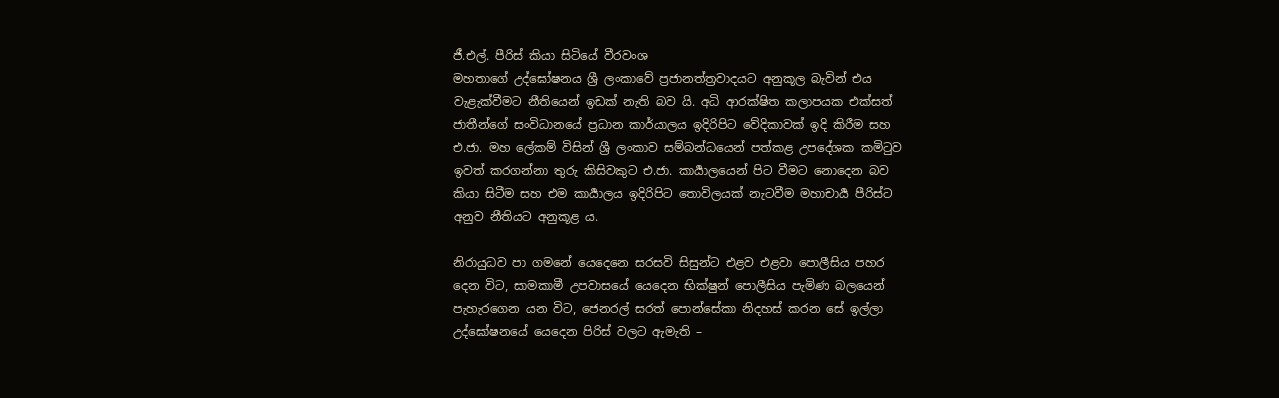ජී.එල්. පීරිස් කියා සිටියේ වීරවංශ
මහතාගේ උද්ඝෝෂනය ශ්‍රී ලංකාවේ ප්‍රජානත්ත්‍රවාදයට අනුකූල බැවින් එය
වැළැක්වීමට නීතියෙන් ඉඩක් නැති බව යි. අධි ආරක්ෂිත කලාපයක එක්සත්
ජාතීන්ගේ සංවිධානයේ ප්‍රධාන කාර්යාලය ඉදිරිපිට වේදිකාවක් ඉදි කිරීම සහ
එ.ජා. මහ ලේකම් විසින් ශ්‍රී ලංකාව සම්බන්ධයෙන් පත්කළ උපදේශක කමිටුව
ඉවත් කරගන්නා තුරු කිසිවකුට එ.ජා. කාර්‍යාලයෙන් පිට වීමට නොදෙන බව
කියා සිටීම සහ එම කාර්‍යාලය ඉදිරිපිට තොවිලයක් නැටවීම මහාචාර්‍ය පීරිස්ට
අනුව නීතියට අනුකූළ ය.

නිරායුධව පා ගමනේ යෙදෙනෙ සරසවි සිසුන්ට එළව එළවා පොලීසිය පහර
දෙන විට, සාමකාමී උපවාසයේ යෙදෙන භික්ෂුන් පොලීසිය පැමිණ බලයෙන්
පැහැරගෙන යන විට, ජෙනරල් සරත් පොන්සේකා නිදහස් කරන සේ ඉල්ලා
උද්ඝෝෂනයේ යෙදෙන පිරිස් වලට ඇමැති –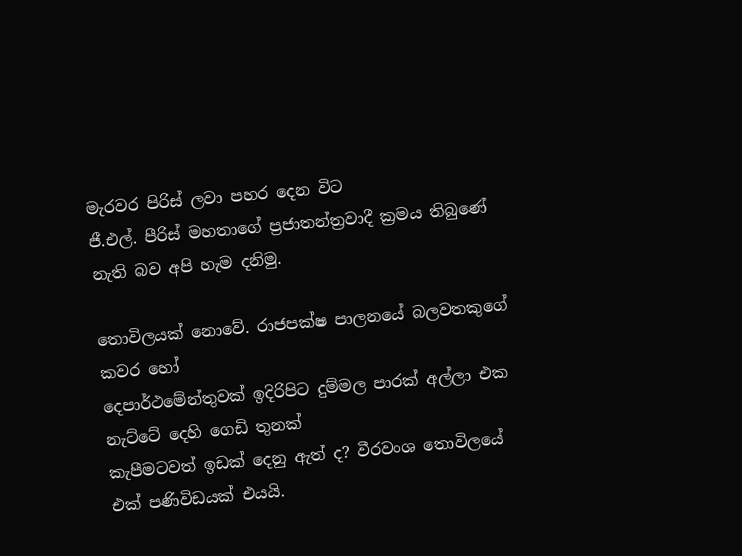මැරවර පිරිස් ලවා පහර දෙන විට
ජී.එල්. පීරිස් මහතාගේ ප්‍රජාතන්ත්‍රවාදී ක්‍රමය තිබුණේ නැති බව අපි හැම දනිමු.

තොවිලයක් නොවේ. රාජපක්ෂ පාලනයේ බලවතකුගේ කවර හෝ
දෙපාර්ථමේන්තුවක් ඉදිරිපිට දුම්මල පාරක් අල්ලා එක නැට්ටේ දෙහි ගෙඩි තුනක්
කැපීමටවත් ඉඩක් දෙනු ඇත් ද? වීරවංශ තොවිලයේ එක් පණිවිඩයක් එයයි.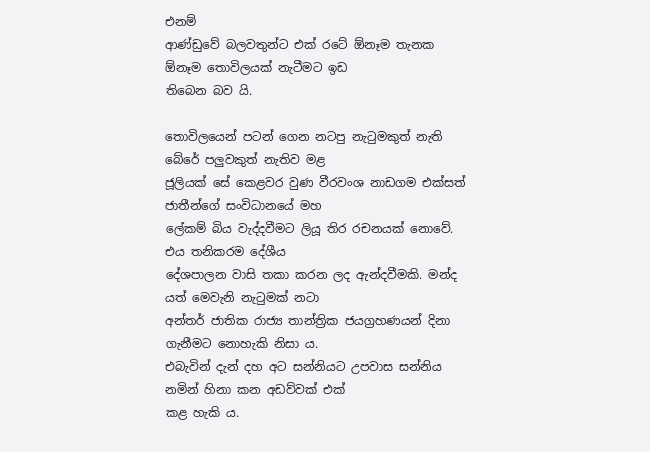එනම්
ආණ්ඩුවේ බලවතුන්ට එක් රටේ ඕනෑම තැනක ඕනෑම තොවිලයක් නැටීමට ඉඩ
තිබෙන බව යි.

තොවිලයෙන් පටන් ගෙන නටපු නැටුමකුත් නැති බේරේ පලුවකුත් නැතිව මළ
ජූලියක් සේ කෙළවර වුණ වීරවංශ නාඩගම එක්සත් ජාතීන්ගේ සංවිධානයේ මහ
ලේකම් බිය වැද්දවීමට ලියූ තිර රචනයක් නොවේ. එය තනිකරම දේශීය
දේශපාලන වාසි තකා කරන ලද ඇන්දවීමකි. මන්ද යත් මෙවැනි නැටුමක් නටා
අන්තර් ජාතික රාජ්‍ය තාන්ත්‍රික ජයග්‍රහණයන් දිනා ගැනීමට නොහැකි නිසා ය.
එබැවින් දැන් දහ අට සන්නියට උපවාස සන්නිය නමින් හිනා කන අඩව්වක් එක්
කළ හැකි ය.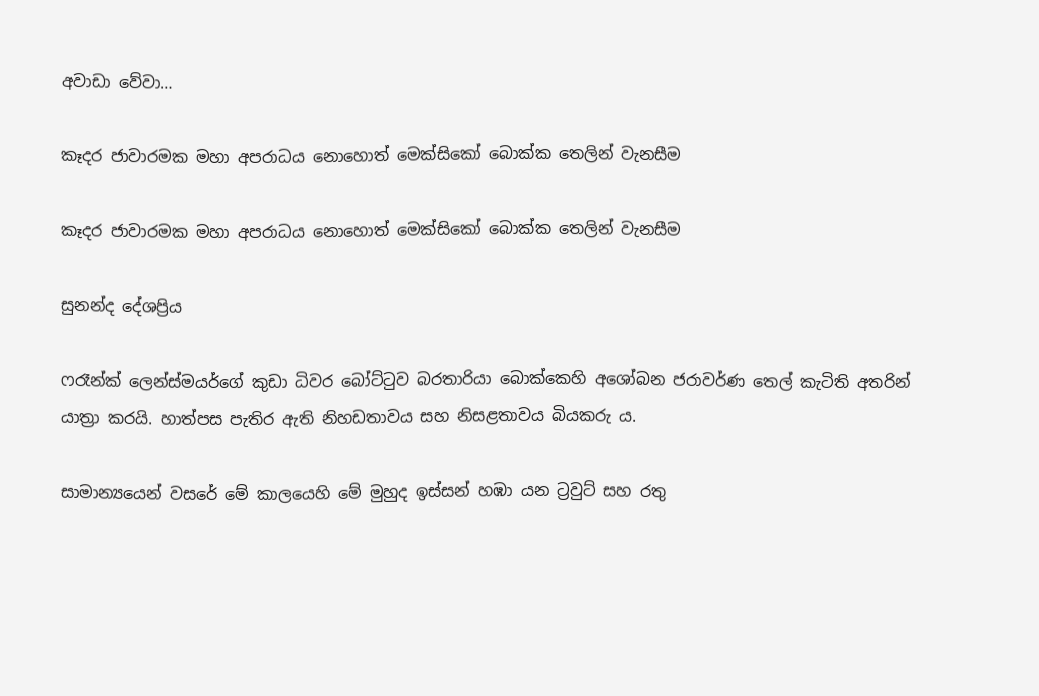අවාඩා වේවා…

කෑදර ජාවාරමක මහා අපරාධය නොහොත් මෙක්සිකෝ බොක්ක තෙලින් වැනසීම

කෑදර ජාවාරමක මහා අපරාධය නොහොත් මෙක්සිකෝ බොක්ක තෙලින් වැනසීම

සුනන්ද දේශප්‍රිය

ෆරෑන්ක් ලෙන්ස්මයර්ගේ කුඩා ධිවර බෝට්ටුව බරතාරියා බොක්කෙහි අශෝබන ජරාවර්ණ තෙල් කැටිති අතරින් යාත්‍රා කරයි. හාත්පස පැතිර ඇති නිහඩතාවය සහ නිසළතාවය බියකරු ය.

සාමාන්‍යයෙන් වසරේ මේ කාලයෙහි මේ මුහුද ඉස්සන් හඹා යන ට්‍රවුට් සහ රතු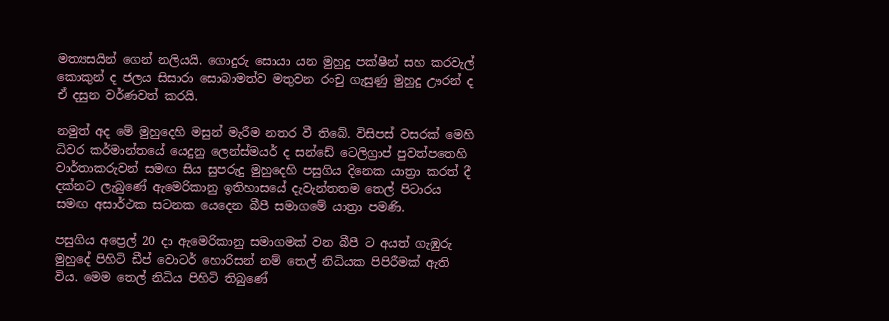මත්‍යසයින් ගෙන් නලියයි. ගොදුරු සොයා යන මුහුදු පක්ෂීන් සහ කරවැල් කොකුන් ද ජලය සිසාරා සොබාමත්ව මතුවන රංචු ගැසුණු මුහුදු ඌරන් ද ඒ දසුන වර්ණවත් කරයි.

නමුත් අද මේ මුහුදෙහි මසුන් මැරීම නතර වී තිබේ. විසිපස් වසරක් මෙහි ධිවර කර්මාන්තයේ යෙදුනු ලෙන්ස්මයර් ද සන්ඩේ ටෙලිග්‍රාප් පුවත්පතෙහි වාර්තාකරුවන් සමඟ සිය සුපරුදු මුහුදෙහි පසුගිය දිනෙක යාත්‍රා කරත් දී දක්නට ලැබුණේ ඇමෙරිකානු ඉතිහාසයේ දැවැන්තතම තෙල් පිටාරය සමඟ අසාර්ථක සටනක යෙදෙන බීපී සමාගමේ යාත්‍රා පමණි.

පසුගිය අප්‍රෙල් 20 දා ඇමෙරිකානු සමාගමක් වන බීපී ට අයත් ගැඹුරු මුහුදේ පිහිටි ඩීප් වොටර් හොරිසන් නම් තෙල් නිධියක පිපිරීමක් ඇති විය. මෙම තෙල් නිධිය පිහිටි තිබුණේ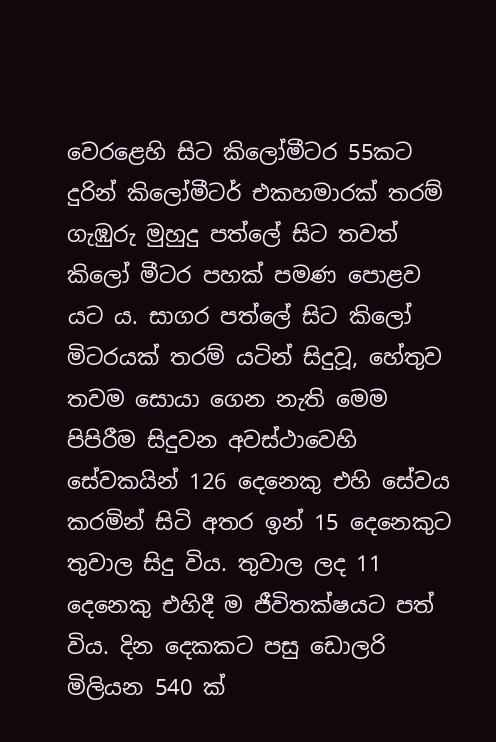වෙරළෙහි සිට කිලෝමීටර 55කට දුරින් කිලෝමීටර් එකහමාරක් තරම් ගැඹුරු මුහුදු පත්ලේ සිට තවත් කිලෝ මීටර පහක් පමණ පොළව යට ය. සාගර පත්ලේ සිට කිලෝ මිටරයක් තරම් යටින් සිදුවූ, හේතුව තවම සොයා ගෙන නැති මෙම පිපිරීම සිදුවන අවස්ථාවෙහි සේවකයින් 126 දෙනෙකු එහි සේවය කරමින් සිටි අතර ඉන් 15 දෙනෙකුට තුවාල සිදු විය. තුවාල ලද 11 දෙනෙකු එහිදී ම ජීවිතක්ෂයට පත් විය. දින දෙකකට පසු ඩොලරි මිලියන 540 ක්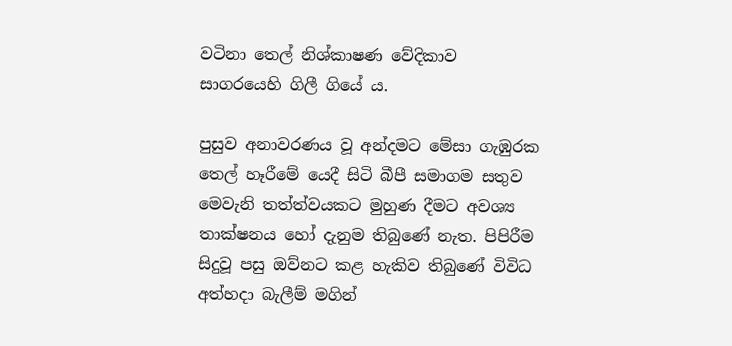වටිනා තෙල් නිශ්කාෂණ වේදිකාව සාගරයෙහි ගිලී ගියේ ය.

පුසුව අනාවරණය වූ අන්දමට මේසා ගැඹුරක තෙල් හෑරීමේ යෙදී සිටි බීපී සමාගම සතුව මෙවැනි තත්ත්වයකට මුහුණ දීමට අවශ්‍ය තාක්ෂනය හෝ දැනුම තිබුණේ නැත. පිපිරීම සිදුවූ පසු ඔව්නට කළ හැකිව තිබුණේ විවිධ අත්හදා බැලීම් මගින්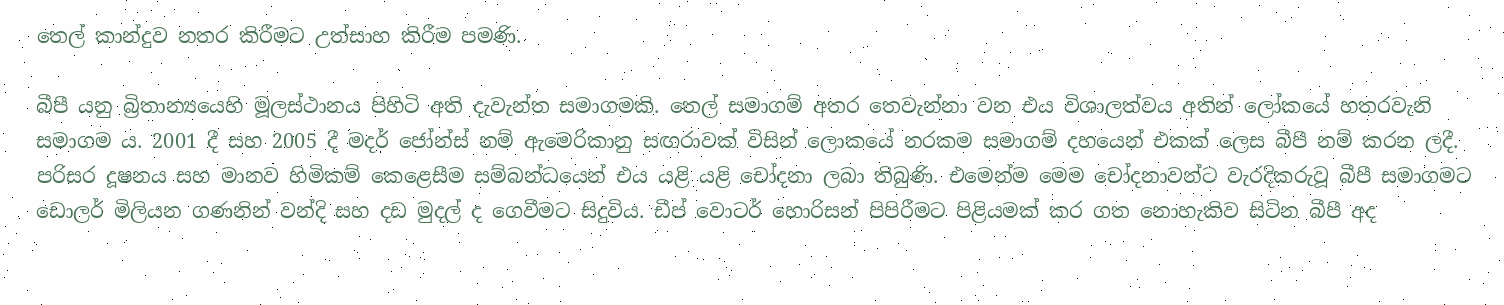තෙල් කාන්දුව නතර කිරීමට උත්සාහ කිරීම පමණි.

බීපී යනු බ්‍රිතාන්‍යයෙහි මූලස්ථානය පිහිටි අති දැවැන්ත සමාගමකි. තෙල් සමාගම් අතර තෙවැන්නා වන එය විශාලත්වය අතින් ලෝකයේ හතරවැනි සමාගම ය. 2001 දී සහ 2005 දී මදර් ජෝන්ස් නම් ඇමෙරිකානු සඟරාවක් විසින් ලොකයේ නරකම සමාගම් දහයෙන් එකක් ලෙස බීපී නම් කරන ලදී. පරිසර දූෂනය සහ මානව හිමිකම් කෙළෙසීම සම්බන්ධයෙන් එය යළි යළි චෝදනා ලබා තිබුණි. එමෙන්ම මෙම චෝදනාවන්ට වැරදිකරුවූ බීපී සමාගමට ඩොලර් මිලියන ගණනින් වන්දි සහ දඩ මුදල් ද ගෙවීමට සිදුවිය. ඩීප් වොටර් හොරිසන් පිපිරීමට පිළියමක් කර ගත නොහැකිව සිටින බීපී අද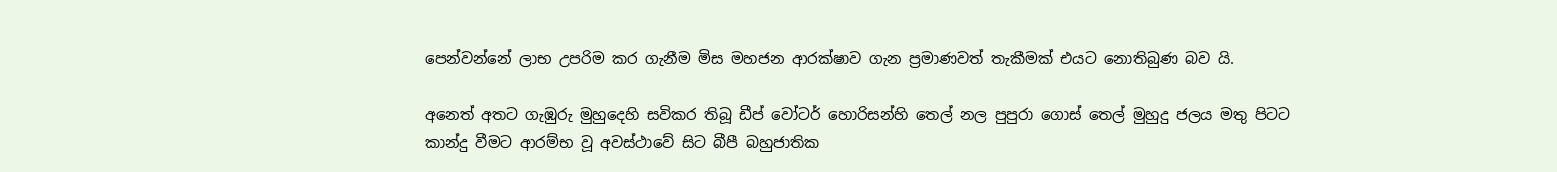පෙන්වන්නේ ලාභ උපරිම කර ගැනීම මිස මහජන ආරක්ෂාව ගැන ප්‍රමාණවත් තැකීමක් එයට නොතිබුණ බව යි.

අනෙත් අතට ගැඹුරු මුහුදෙහි සවිකර තිබූ ඩීප් වෝටර් හොරිසන්හි තෙල් නල පුපුරා ගොස් තෙල් මුහුදු ජලය මතු පිටට කාන්දු වීමට ආරම්භ වූ අවස්ථාවේ සිට බීපී බහුජාතික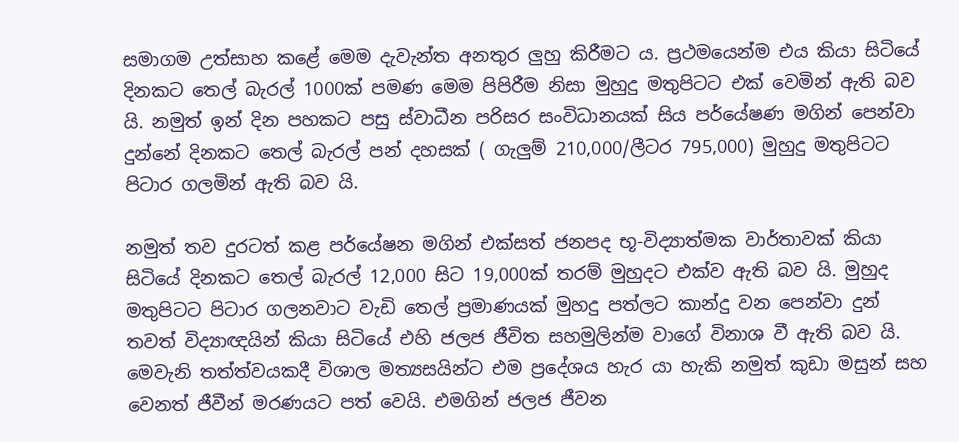සමාගම උත්සාහ කළේ මෙම දැවැන්ත අනතුර ලුහු කිරීමට ය. ප්‍රථමයෙන්ම එය කියා සිටියේ දිනකට තෙල් බැරල් 1000ක් පමණ මෙම පිපිරීම නිසා මුහුදු මතුපිටට එක් වෙමින් ඇති බව යි. නමුත් ඉන් දින පහකට පසු ස්වාධීන පරිසර සංවිධානයක් සිය පර්යේෂණ මගින් පෙන්වා දුන්නේ දිනකට තෙල් බැරල් පන් දහසක් ( ගැලුම් 210,000/ලීටර 795,000) මුහුදු මතුපිටට පිටාර ගලමින් ඇති බව යි.

නමුත් තව දුරටත් කළ පර්යේෂන මගින් එක්සත් ජනපද භූ-විද්‍යාත්මක වාර්තාවක් කියා සිටියේ දිනකට තෙල් බැරල් 12,000 සිට 19,000ක් තරම් මුහුදට එක්ව ඇති බව යි. මුහුද මතුපිටට පිටාර ගලනවාට වැඩි තෙල් ප්‍රමාණයක් මුහදු පත්ලට කාන්දු වන පෙන්වා දුන් තවත් විද්‍යාඥයින් කියා සිටියේ එහි ජලජ ජීවිත සහමුලින්ම වාගේ විනාශ වී ඇති බව යි. මෙවැනි තත්ත්වයකදී විශාල මත්‍යසයින්ට එම ප්‍රදේශය හැර යා හැකි නමුත් කුඩා මසුන් සහ වෙනත් ජීවීන් මරණයට පත් වෙයි. එමගින් ජලජ ජීවන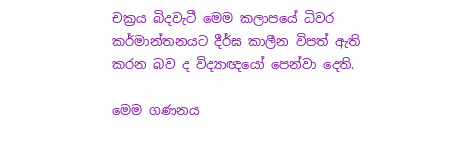චක්‍රය බිදවැටී මෙම කලාපයේ ධිවර කර්මාන්තනයට දීර්ඝ කාලීන විපත් ඇති කරන බව ද විද්‍යාඥයෝ පෙන්වා දෙති.

මෙම ගණනය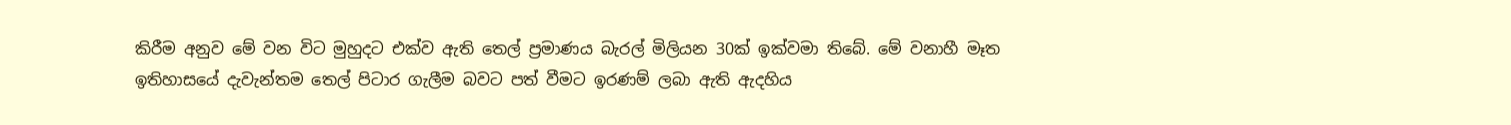කිරීම අනුව මේ වන විට මුහුදට එක්ව ඇති තෙල් ප්‍රමාණය බැරල් මිලියන 30ක් ඉක්වමා තිබේ. මේ වනාහී මෑත ඉතිහාසයේ දැවැන්තම තෙල් පිටාර ගැලීම බවට පත් වීමට ඉරණම් ලබා ඇති ඇදහිය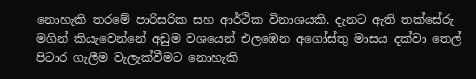නොහැකි තරමේ පාරිසරික සහ ආර්ථික විනාශයකි. දැනට ඇති තක්සේරු මගින් කියැවෙන්නේ අඩුම වශයෙන් එලඹෙන අගෝස්තු මාසය දක්වා තෙල් පිටාර ගැලීම වැලැක්වීමට නොහැකි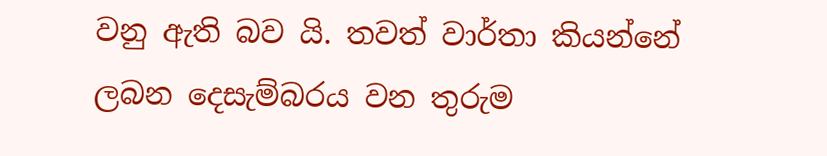වනු ඇති බව යි. තවත් වාර්තා කියන්නේ ලබන දෙසැම්බරය වන තුරුම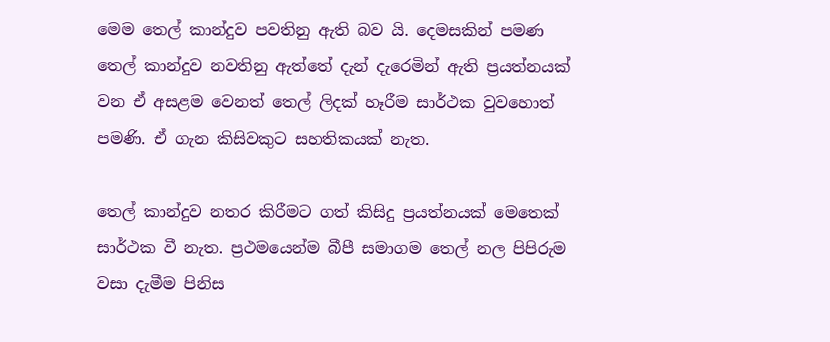මෙම තෙල් කාන්දුව පවතිනු ඇති බව යි. දෙමසකින් පමණ තෙල් කාන්දුව නවතිනු ඇත්තේ දැන් දැරෙමින් ඇති ප්‍රයත්නයක් වන ඒ අසළම වෙනත් තෙල් ලිදක් හෑරීම සාර්ථක වුවහොත් පමණි. ඒ ගැන කිසිවකුට සහතිකයක් නැත.

තෙල් කාන්දුව නතර කිරීමට ගත් කිසිදු ප්‍රයත්නයක් මෙතෙක් සාර්ථක වී නැත. ප්‍රථමයෙන්ම බීපී සමාගම තෙල් නල පිපිරුම වසා දැමීම පිනිස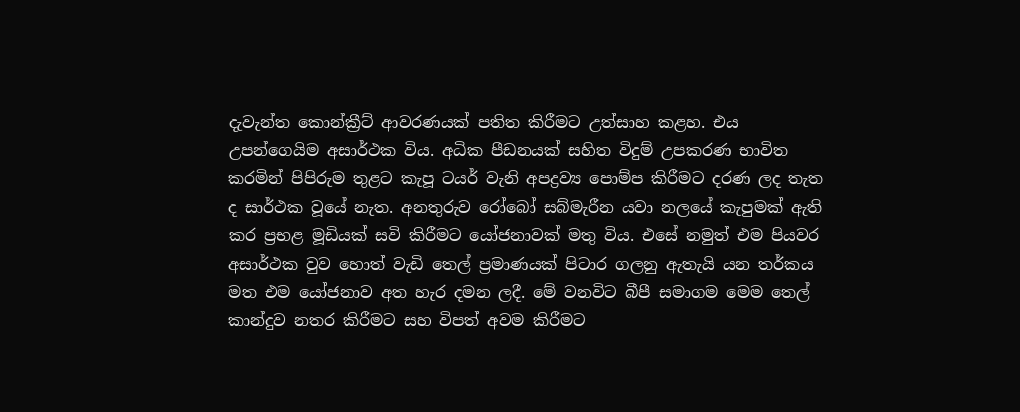දැවැන්ත කොන්ක්‍රීට් ආවරණයක් පතිත කිරීමට උත්සාහ කළහ. එය උපන්ගෙයිම අසාර්ථක විය. අධික පීඩනයක් සහිත විදුම් උපකරණ භාවිත කරමින් පිපිරුම තුළට කැපූ ටයර් වැනි අපද්‍රව්‍ය පොම්ප කිරීමට දරණ ලද තැත ද සාර්ථක වූයේ නැත. අනතුරුව රෝබෝ සබ්මැරීන යවා නලයේ කැපුමක් ඇති කර ප්‍රභළ මූඩියක් සවි කිරීමට යෝජනාවක් මතු විය. එසේ නමුත් එම පියවර අසාර්ථක වුව හොත් වැඩි තෙල් ප්‍රමාණයක් පිටාර ගලනු ඇතැයි යන තර්කය මත එම යෝජනාව අත හැර දමන ලදී. මේ වනවිට බීපී සමාගම මෙම තෙල් කාන්දුව නතර කිරීමට සහ විපත් අවම කිරීමට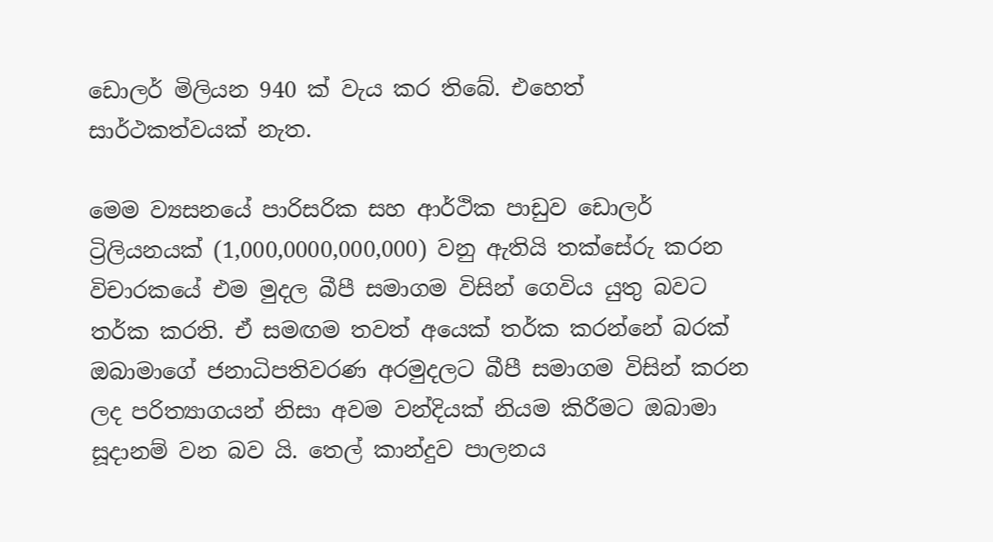ඩොලර් මිලියන 940 ක් වැය කර තිබේ. එහෙත් සාර්ථකත්වයක් නැත.

මෙම ව්‍යසනයේ පාරිසරික සහ ආර්ථික පාඩුව ඩොලර් ට්‍රිලියනයක් (1,000,0000,000,000) වනු ඇතියි තක්සේරු කරන විචාරකයේ එම මුදල බීපී සමාගම විසින් ගෙවිය යුතු බවට තර්ක කරති. ඒ සමඟම තවත් අයෙක් තර්ක කරන්නේ බරක් ඔබාමාගේ ජනාධිපතිවරණ අරමුදලට බීපී සමාගම විසින් කරන ලද පරිත්‍යාගයන් නිසා අවම වන්දියක් නියම කිරීමට ඔබාමා සූදානම් වන බව යි. තෙල් කාන්දුව පාලනය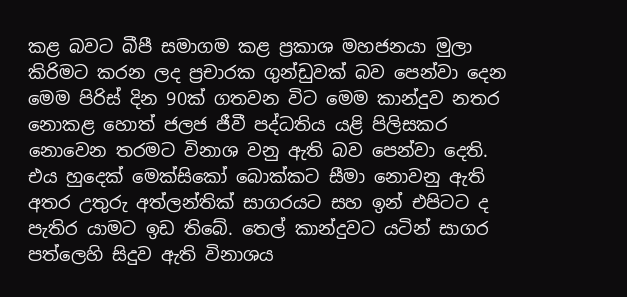කළ බවට බීපී සමාගම කළ ප්‍රකාශ මහජනයා මුලා කිරිමට කරන ලද ප්‍රචාරක ගුන්ඩුවක් බව පෙන්වා දෙන මෙම පිරිස් දින 90ක් ගතවන විට මෙම කාන්දුව නතර නොකළ හොත් ජලජ ජීවී පද්ධතිය යළි පිලිසකර නොවෙන තරමට විනාශ වනු ඇති බව පෙන්වා දෙති. එය හුදෙක් මෙක්සිකෝ බොක්කට සීමා නොවනු ඇති අතර උතුරු අත්ලන්තික් සාගරයට සහ ඉන් එපිටට ද පැතිර යාමට ඉඩ තිබේ. තෙල් කාන්දුවට යටින් සාගර පත්ලෙහි සිදුව ඇති විනාශය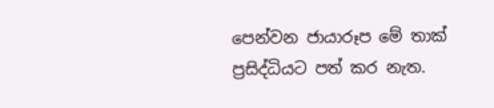පෙන්වන ජායාරූප මේ තාක් ප්‍රසිද්ධියට පත් කර නැත.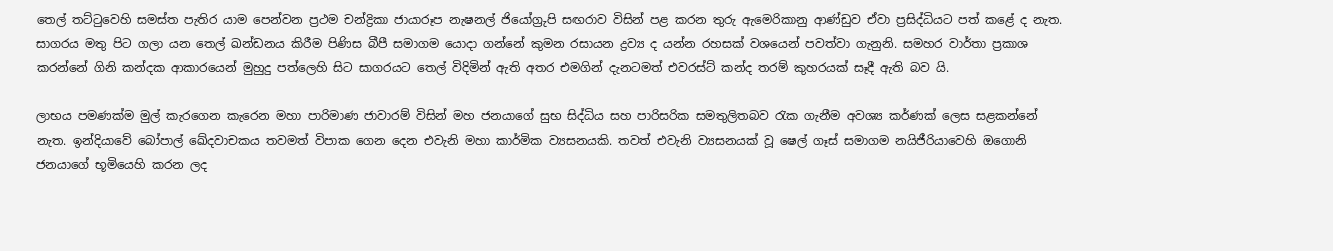තෙල් තට්ටුවෙහි සමස්ත පැතිර යාම පෙන්වන ප්‍රථම චන්ද්‍රිකා ජායාරූප නැෂනල් ජියෝග්‍රුපි සඟරාව විසින් පළ කරන තුරු ඇමෙරිකානු ආණ්ඩුව ඒවා ප්‍රසිද්ධියට පත් කළේ ද නැත. සාගරය මතු පිට ගලා යන තෙල් ඛන්ඩනය කිරීම පිණිස බීපී සමාගම යොදා ගන්නේ කුමන රසායන ද්‍රව්‍ය ද යන්න රහසක් වශයෙන් පවත්වා ගැනුනි. සමහර වාර්තා ප්‍රකාශ කරන්නේ ගිනි කන්දක ආකාරයෙන් මුහුදු පත්ලෙහි සිට සාගරයට තෙල් විදිමින් ඇති අතර එමගින් දැනටමත් එවරස්ට් කන්ද තරම් කුහරයක් සෑදී ඇති බව යි.

ලාභය පමණක්ම මුල් කැරගෙන කැරෙන මහා පාරිමාණ ජාවාරම් විසින් මහ ජනයාගේ සුභ සිද්ධිය සහ පාරිසරික සමතුලිතබව රැක ගැනීම අවශ්‍ය කර්ණක් ලෙස සළකන්නේ නැත. ඉන්දියාවේ බෝපාල් ඛේදවාචකය තවමත් විපාක ගෙන දෙන එවැනි මහා කාර්මික ව්‍යසනයකි. තවත් එවැනි ව්‍යසනයක් වූ ෂෙල් ගෑස් සමාගම නයිජීරියාවෙහි ඔගොනි ජනයාගේ භූමියෙහි කරන ලද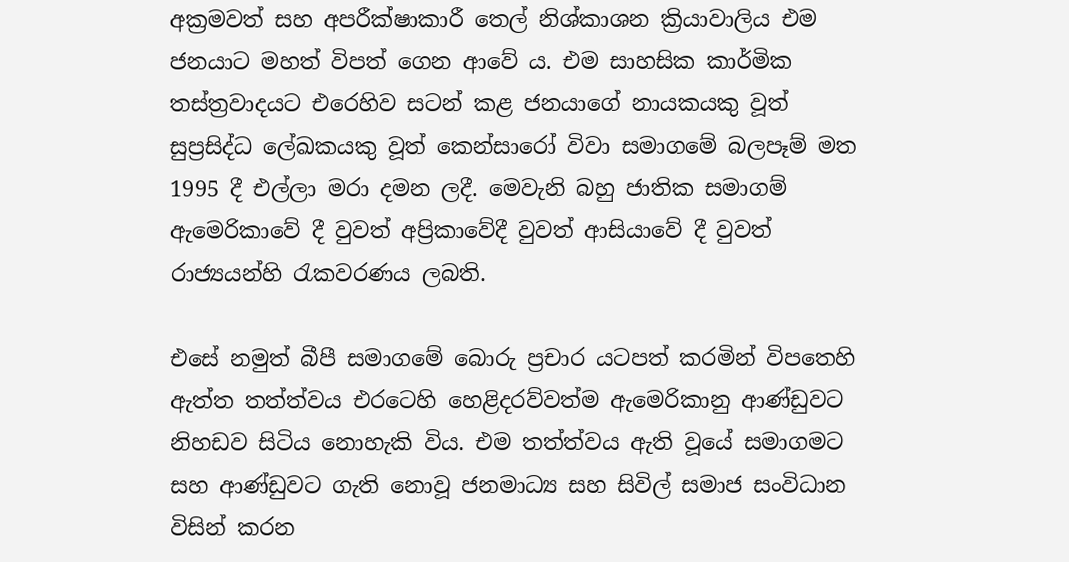අක්‍රමවත් සහ අපරීක්ෂාකාරී තෙල් නිශ්කාශන ක්‍රියාවාලිය එම ජනයාට මහත් විපත් ගෙන ආවේ ය. එම සාහසික කාර්මික තස්ත්‍රවාදයට එරෙහිව සටන් කළ ජනයාගේ නායකයකු වූත් සුප්‍රසිද්ධ ලේඛකයකු වූත් කෙන්සාරෝ විවා සමාගමේ බලපෑම් මත 1995 දී එල්ලා මරා දමන ලදී. මෙවැනි බහු ජාතික සමාගම් ඇමෙරිකාවේ දී වුවත් අප්‍රිකාවේදී වුවත් ආසියාවේ දී වුවත් රාජ්‍යයන්හි රැකවරණය ලබති.

එසේ නමුත් බීපී සමාගමේ බොරු ප්‍රචාර යටපත් කරමින් විපතෙහි ඇත්ත තත්ත්වය එරටෙහි හෙළිදරව්වත්ම ඇමෙරිකානු ආණ්ඩුවට නිහඩව සිටිය නොහැකි විය. එම තත්ත්වය ඇති වූයේ සමාගමට සහ ආණ්ඩුවට ගැති නොවූ ජනමාධ්‍ය සහ සිවිල් සමාජ සංවිධාන විසින් කරන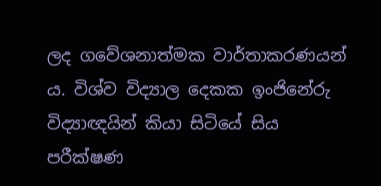ලද ගවේශනාත්මක වාර්තාකරණයන් ය. විශ්ව විද්‍යාල දෙකක ඉංජිනේරු විද්‍යාඥයින් කියා සිටියේ සිය පරීක්ෂණ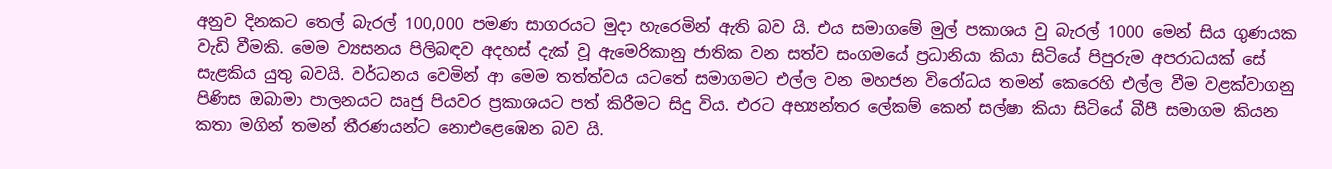අනුව දිනකට තෙල් බැරල් 100,000 පමණ සාගරයට මුදා හැරෙමින් ඇති බව යි. එය සමාගමේ මුල් පකාශය වු බැරල් 1000 මෙන් සිය ගුණයක වැඩි වීමකි. මෙම ව්‍යසනය පිලිබඳව අදහස් දැක් වූ ඇමෙරිකානු ජාතික වන සත්ව සංගමයේ ප්‍රධානියා කියා සිටියේ පිපුරුම අපරාධයක් සේ සැළකිය යුතු බවයි. වර්ධනය වෙමින් ආ මෙම තත්ත්වය යටතේ සමාගමට එල්ල වන මහජන විරෝධය තමන් කෙරෙහි එල්ල වීම වළක්වාගනු පිණිස ඔබාමා පාලනයට ඍජු පියවර ප්‍රකාශයට පත් කිරීමට සිදු විය. එරට අභ්‍යන්තර ලේකම් කෙන් සල්ෂා කියා සිටියේ බීපී සමාගම කියන කතා මගින් තමන් තීරණයන්ට නොඑළෙඹෙන බව යි.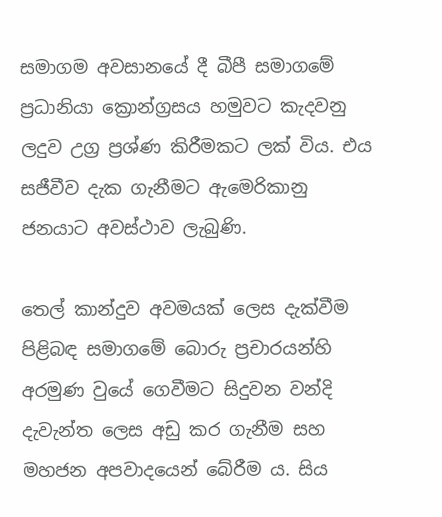සමාගම අවසානයේ දී බීපී සමාගමේ ප්‍රධානියා ක්‍රොන්ග්‍රසය හමුවට කැදවනු ලදුව උග්‍ර ප්‍රශ්ණ කිරීමකට ලක් විය. එය සජීවීව දැක ගැනීමට ඇමෙරිකානු ජනයාට අවස්ථාව ලැබුණි.

තෙල් කාන්දුව අවමයක් ලෙස දැක්වීම පිළිබඳ සමාගමේ බොරු ප්‍රචාරයන්හි අරමුණ වුයේ ගෙවීමට සිදුවන වන්දි දැවැන්ත ලෙස අඩු කර ගැනීම සහ මහජන අපවාදයෙන් බේරීම ය. සිය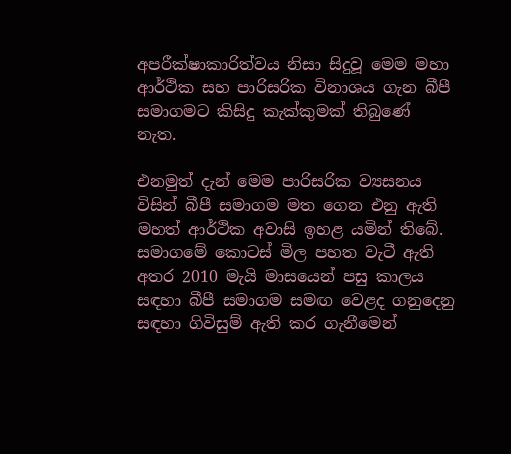අපරීක්ෂාකාරිත්වය නිසා සිදුවූ මෙම මහා ආර්ථික සහ පාරිසරික විනාශය ගැන බීපී සමාගමට කිසිදු කැක්කුමක් තිබුණේ නැත.

එනමුත් දැන් මෙම පාරිසරික ව්‍යසනය විසින් බීපී සමාගම මත ගෙන එනු ඇති මහත් ආර්ථික අවාසි ඉහළ යමින් තිබේ. සමාගමේ කොටස් මිල පහත වැටී ඇති අතර 2010 මැයි මාසයෙන් පසු කාලය සඳහා බීපී සමාගම සමඟ වෙළද ගනුදෙනු සඳහා ගිවිසුම් ඇති කර ගැනීමෙන්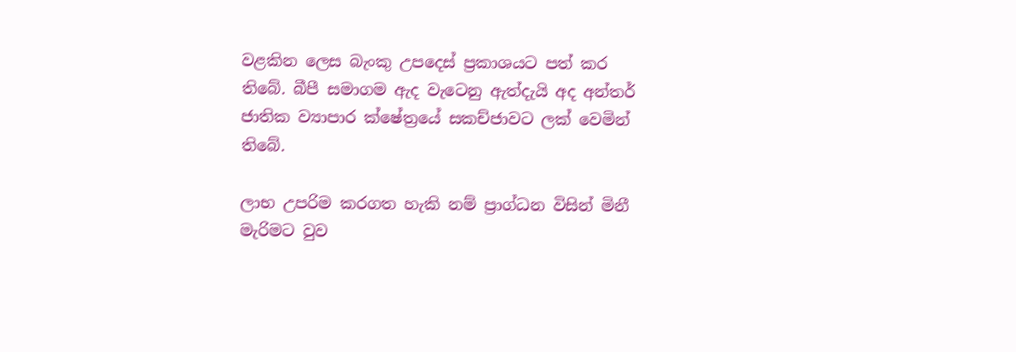වළකින ලෙස බැංකු උපදෙස් ප්‍රකාශයට පත් කර තිබේ. බීපී සමාගම ඇද වැටෙනු ඇත්දැයි අද අන්තර් ජාතික ව්‍යාපාර ක්ෂේත්‍රයේ සකච්ජාවට ලක් වෙමින් තිබේ.

ලාභ උපරිම කරගත හැකි නම් ප්‍රාග්ධන විසින් මිනී මැරිමට වුව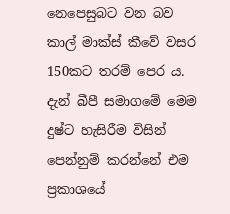නෙපෙසුබට වන බව කාල් මාක්ස් කීවේ වසර 150කට තරම් පෙර ය. දැන් බීපී සමාගමේ මෙම දුෂ්ට හැසිරීම විසින් පෙන්නුම් කරන්නේ එම ප්‍රකාශයේ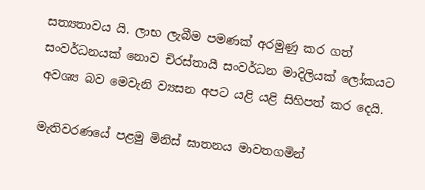සත්‍යතාවය යි. ලාභ ලැබීම පමණක් අරමුණු කර ගත් සංවර්ධනයක් නොව චිරස්තායී සංවර්ධන මාදිලියක් ලෝකයට අවශ්‍ය බව මෙවැනි ව්‍යසන අපට යළි යළි සිහිපත් කර දෙයි.

මැතිවරණයේ පළමු මිනිස් ඝාතනය මාවතගමින්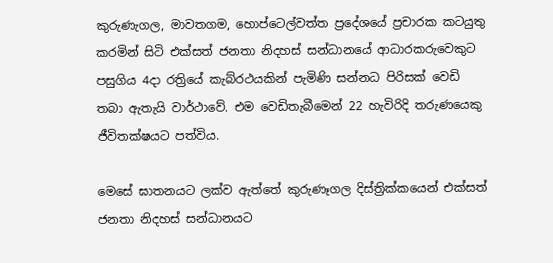කුරුණැගල, මාවතගම, හොප්ටෙල්වත්ත ප්‍රදේශයේ ප්‍රචාරක කටයුතු කරමින් සිටි එක්සත් ජනතා නිදහස් සන්ධානයේ ආධාරකරුවෙකුට පසුගිය 4දා රත්‍රියේ කැබ්රථයකින් පැමිණි සන්නධ පිරිසක් වෙඩි තබා ඇතැයි වාර්ථාවේ. එම වෙඩිතැබීමෙන් 22 හැවිරිදි තරුණයෙකු ජීවිතක්ෂයට පත්විය.

මෙසේ ඝාතනයට ලක්ව ඇත්තේ කුරුණෑගල දිස්ත්‍රික්කයෙන් එක්සත් ජනතා නිදහස් සන්ධානයට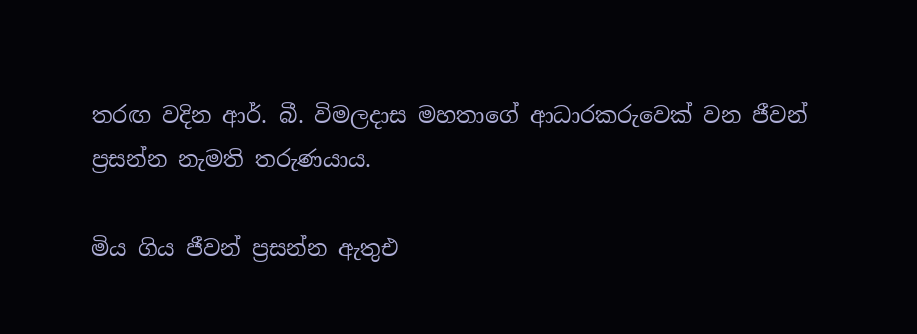තරඟ වදින ආර්. බී. විමලදාස මහතාගේ ආධාරකරුවෙක් වන ජීවන් ප්‍රසන්න නැමති තරුණයාය.

මිය ගිය ජීවන් ප්‍රසන්න ඇතුඑ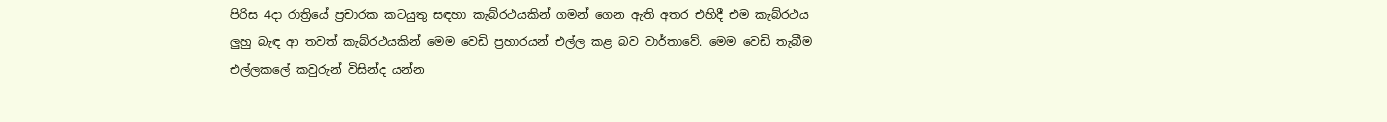පිරිස 4දා රාත්‍රියේ ප්‍රචාරක කටයුතු සඳහා කැබ්රථයකින් ගමන් ගෙන ඇති අතර එහිදී එම කැබ්රථය ලුහු බැඳ ආ තවත් කැබ්රථයකින් මෙම වෙඩි ප්‍රහාරයන් එල්ල කළ බව වාර්තාවේ. මෙම වෙඩි තැබීම එල්ලකලේ කවුරුන් විසින්ද යන්න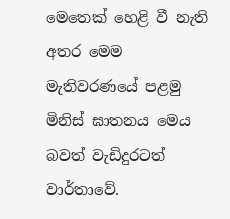මෙතෙක් හෙළි වී නැති අතර මෙම මැතිවරණයේ පළමු මිනිස් ඝාතනය මෙය බවත් වැඩිදුරටත් වාර්තාවේ.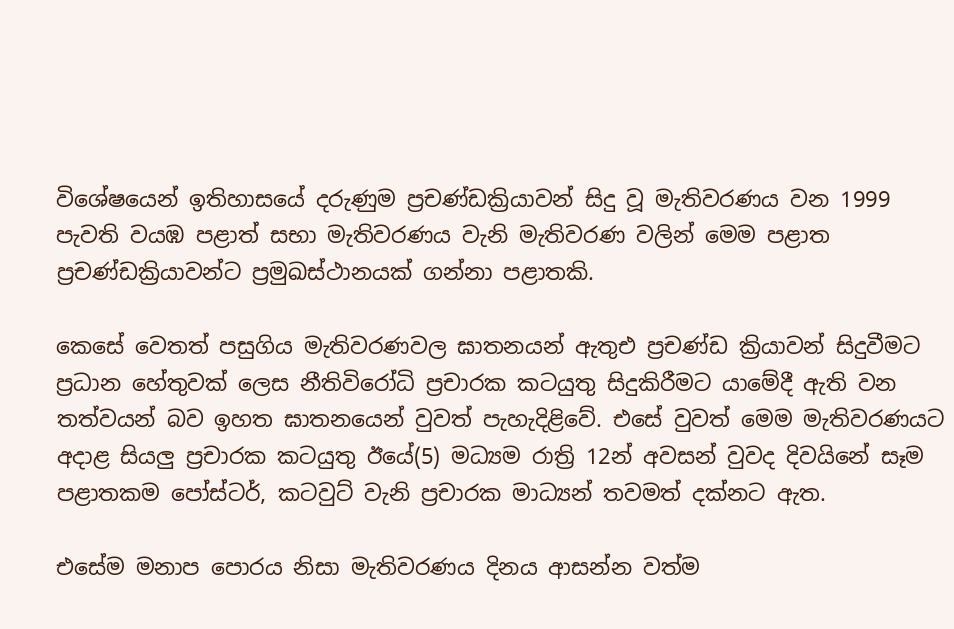විශේෂයෙන් ඉතිහාසයේ දරුණුම ප්‍රචණ්ඩක්‍රියාවන් සිදු වූ මැතිවරණය වන 1999 පැවති වයඹ පළාත් සභා මැතිවරණය වැනි මැතිවරණ වලින් මෙම පළාත ප්‍රචණ්ඩක්‍රියාවන්ට ප්‍රමුඛස්ථානයක් ගන්නා පළාතකි.

කෙසේ වෙතත් පසුගිය මැතිවරණවල ඝාතනයන් ඇතුඑ ප්‍රචණ්ඩ ක්‍රියාවන් සිදුවීමට ප්‍රධාන හේතුවක් ලෙස නීතිවිරෝධි ප්‍රචාරක කටයුතු සිදුකිරීමට යාමේදී ඇති වන තත්වයන් බව ඉහත ඝාතනයෙන් වුවත් පැහැදිළිවේ. එසේ වුවත් මෙම මැතිවරණයට අදාළ සියලු ප්‍රචාරක කටයුතු ඊයේ(5) මධ්‍යම රාත්‍රි 12න් අවසන් වුවද දිවයිනේ සෑම පළාතකම පෝස්ටර්, කටවුට් වැනි ප්‍රචාරක මාධ්‍යන් තවමත් දක්නට ඇත.

එසේම මනාප පොරය නිසා මැතිවරණය දිනය ආසන්න වත්ම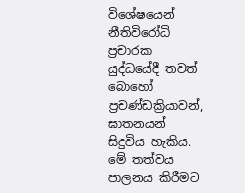විශේෂයෙන් නීතිවිරෝධි ප්‍රචාරක යුද්ධයේදී තවත් බොහෝ ප්‍රචණ්ඩක්‍රියාවන්, ඝාතනයන් සිදුවිය හැකිය. මේ තත්වය පාලනය කිරීමට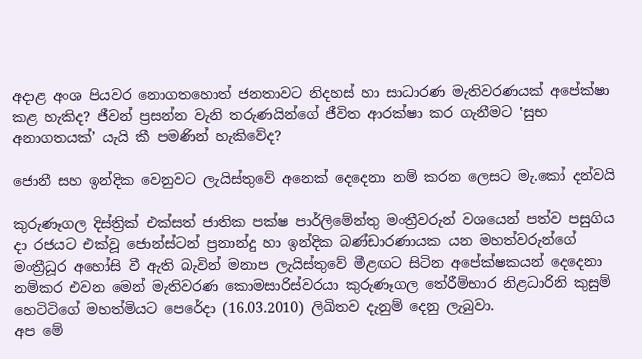අදාළ අංශ පියවර නොගතහොත් ජනතාවට නිදහස් හා සාධාරණ මැතිවරණයක් අපේක්ෂා කළ හැකිද? ජීවන් ප්‍රසන්න වැනි තරුණයින්ගේ ජීවිත ආරක්ෂා කර ගැනීමට ‛සුභ අනාගතයක්’ යැයි කී පමණින් හැකිවේද?

ජොනී සහ ඉන්දික වෙනුවට ලැයිස්තුවේ අනෙක් දෙදෙනා නම් කරන ලෙසට මැ.කෝ දන්වයි

කුරුණෑගල දිස්ත්‍රික් එක්සත් ජාතික පක්ෂ පාර්ලිමේන්තු මංත්‍රීවරුන් වශයෙන් පත්ව පසුගිය දා රජයට එක්වූ ජොන්ස්ටන් ප්‍රනාන්දු හා ඉන්දික බණ්ඩාරණායක යන මහත්වරුන්ගේ මංත්‍රීධූර අහෝසි වී ඇති බැවින් මනාප ලැයිස්තුවේ මීළඟට සිටින අපේක්ෂකයන් දෙදෙනා නම්කර එවන මෙන් මැතිවරණ කොමසාරිස්වරයා කුරුණෑගල තේරීම්භාර නිළධාරිනි කුසුම් හෙටිටිගේ මහත්මියට පෙරේදා (16.03.2010) ලිඛිතව දැනුම් දෙනු ලැබුවා.
අප මේ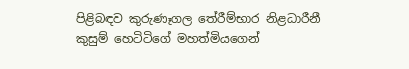පිළිබඳව කුරුණෑගල තේරීම්භාර නිළධාරීනී කුසුම් හෙටිටිගේ මහත්මියගෙන්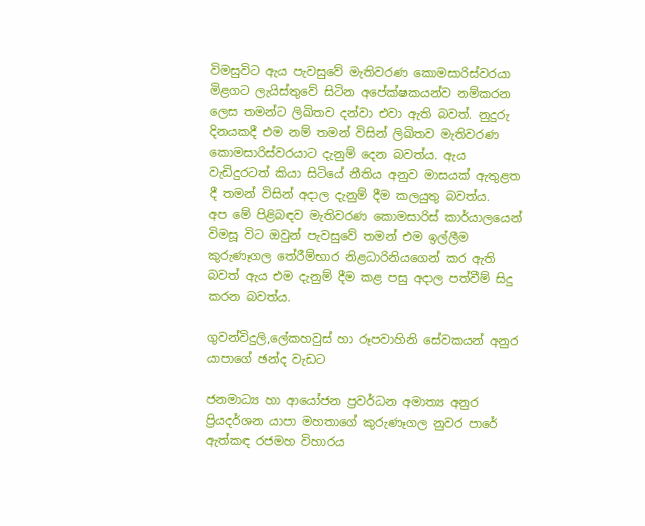විමසුවිට ඇය පැවසුවේ මැතිවරණ කොමසාරිස්වරයා මිළගට ලැයිස්තුවේ සිටින අපේක්ෂකයන්ව නම්කරන ලෙස තමන්ට ලිඛිතව දන්වා එවා ඇති බවත්. නුදුරු දිනයකදී එම නම් තමන් විසින් ලිඛිතව මැතිවරණ කොමසාරිස්වරයාට දැනුම් දෙන බවත්ය. ඇය වැඩිදුරටත් කියා සිටියේ නීතිය අනුව මාසයක් ඇතුළත දී තමන් විසින් අදාල දැනුම් දීම කලයුතු බවත්ය.
අප මේ පිළිබඳව මැතිවරණ කොමසාරිස් කාර්යාලයෙන් විමසූ විට ඔවුන් පැවසුවේ තමන් එම ඉල්ලීම කුරුණෑගල තේරීම්භාර නිළධාරිනියගෙන් කර ඇති බවත් ඇය එම දැනුම් දීම කළ පසු අදාල පත්වීම් සිදු කරන බවත්ය.

ගුවන්විදුලි,ලේකහවුස් හා රූපවාහිනි සේවකයන් අනුර යාපාගේ ඡන්ද වැඩට

ජනමාධ්‍ය හා ආයෝජන ප්‍රවර්ධන අමාත්‍ය අනුර ප්‍රියදර්ශන යාපා මහතාගේ කුරුණෑගල නුවර පාරේ ඇත්කඳ රජමහ විහාරය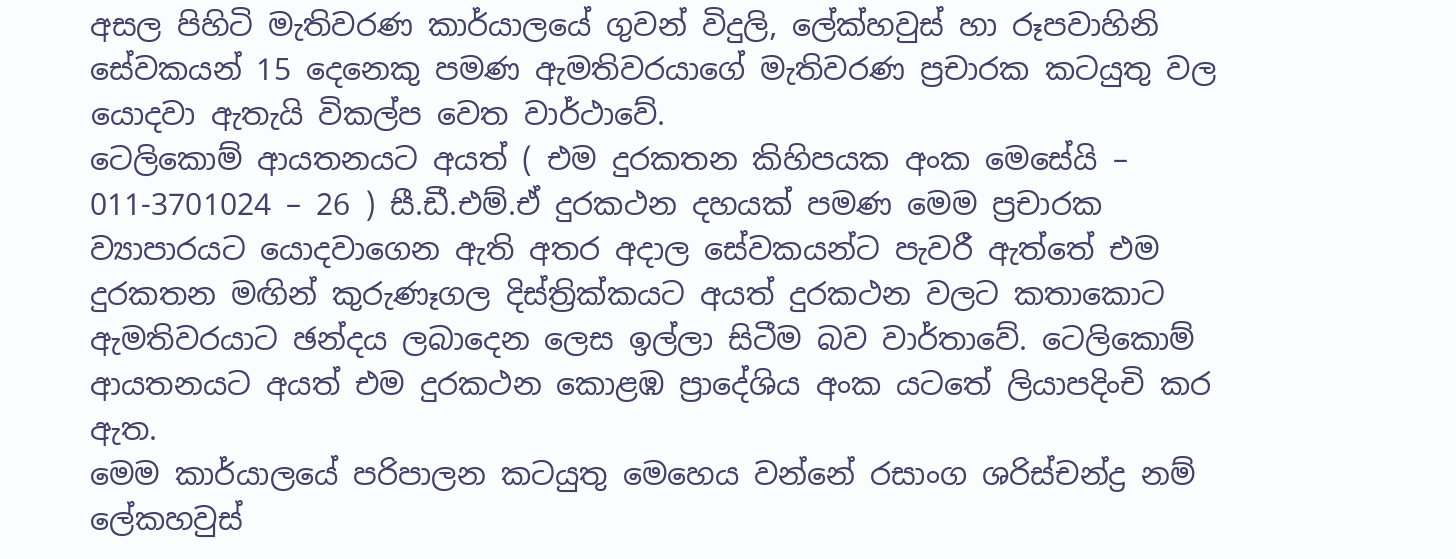අසල පිහිටි මැතිවරණ කාර්යාලයේ ගුවන් විදුලි, ලේක්හවුස් හා රූපවාහිනි සේවකයන් 15 දෙනෙකු පමණ ඇමතිවරයාගේ මැතිවරණ ප්‍රචාරක කටයුතු වල යොදවා ඇතැයි විකල්ප වෙත වාර්ථාවේ.
ටෙලිකොම් ආයතනයට අයත් ( එම දුරකතන කිහිපයක අංක මෙසේයි – 011-3701024 – 26 ) සී.ඩී.එම්.ඒ දුරකථන දහයක් පමණ මෙම ප්‍රචාරක ව්‍යාපාරයට යොදවාගෙන ඇති අතර අදාල සේවකයන්ට පැවරී ඇත්තේ එම දුරකතන මඟින් කුරුණෑගල දිස්ත්‍රික්කයට අයත් දුරකථන වලට කතාකොට ඇමතිවරයාට ඡන්දය ලබාදෙන ලෙස ඉල්ලා සිටීම බව වාර්තාවේ. ටෙලිකොම් ආයතනයට අයත් එම දුරකථන කොළඹ ප්‍රාදේශිය අංක යටතේ ලියාපදිංචි කර ඇත.
මෙම කාර්යාලයේ පරිපාලන කටයුතු මෙහෙය වන්නේ රසාංග ශරිස්චන්ද්‍ර නම් ලේකහවුස්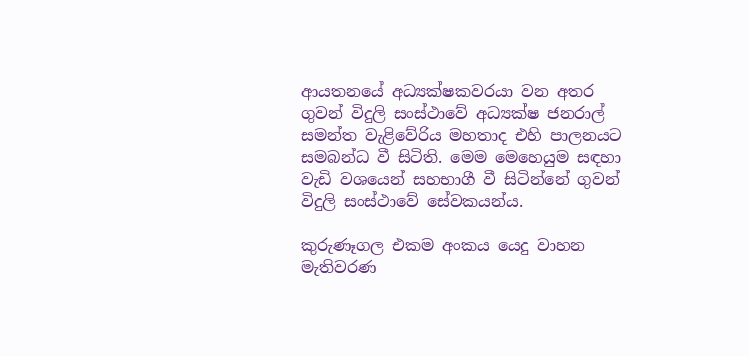ආයතනයේ අධ්‍යක්ෂකවරයා වන අතර ගුවන් විදුලි සංස්ථාවේ අධ්‍යක්ෂ ජනරාල් සමන්ත වැළිවේරිය මහතාද එහි පාලනයට සමබන්ධ වී සිටිති. මෙම මෙහෙයුම සඳහා වැඩි වශයෙන් සහභාගී වී සිටින්නේ ගුවන් විදුලි සංස්ථාවේ සේවකයන්ය.

කුරුණෑගල එකම අංකය යෙදු වාහන මැතිවරණ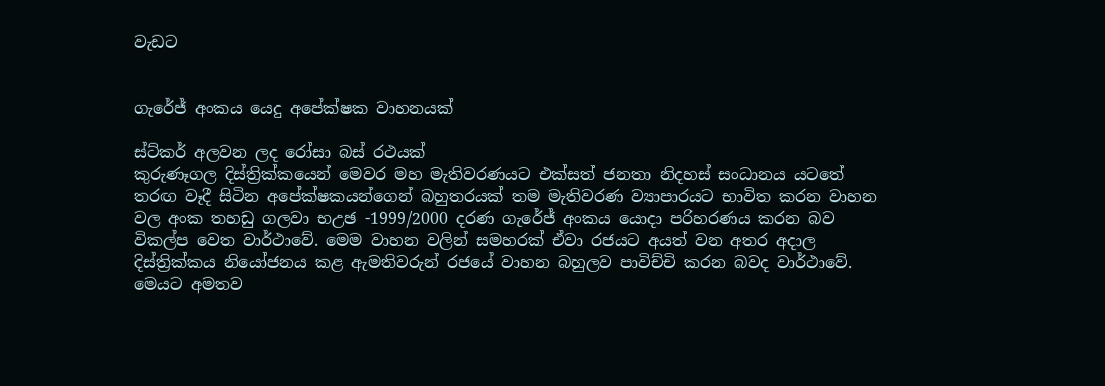වැඩට


ගැරේජ් අංකය යෙදු අපේක්ෂක වාහනයක්

ස්ට්කර් අලවන ලද රෝසා බස් රථයක්
කුරුණෑගල දිස්ත්‍රික්කයෙන් මෙවර මහ මැතිවරණයට එක්සත් ජනතා නිදහස් සංධානය යටතේ තරඟ වෑදී සිටින අපේක්ෂකයන්ගෙන් බහුතරයක් තම මැතිවරණ ව්‍යාපාරයට භාවිත කරන වාහන වල අංක තහඩු ගලවා භඋඡ -1999/2000 දරණ ගැරේජ් අංකය යොදා පරිහරණය කරන බව විකල්ප වෙත වාර්ථාවේ. මෙම වාහන වලින් සමහරක් ඒවා රජයට අයත් වන අතර අදාල දිස්ත්‍රික්කය නියෝජනය කළ ඇමතිවරුන් රජයේ වාහන බහුලව පාවිච්චි කරන බවද වාර්ථාවේ.
මෙයට අමතව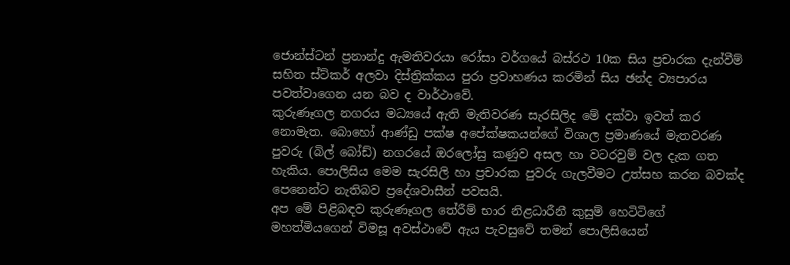ජොන්ස්ටන් ප්‍රනාන්දු ඇමතිවරයා රෝසා වර්ගයේ බස්රථ 10ක සිය ප්‍රචාරක දැන්වීම් සහිත ස්ට්කර් අලවා දිස්ත්‍රික්කය පුරා ප්‍රවාහණය කරමින් සිය ඡන්ද ව්‍යපාරය පවත්වාගෙන යන බව ද වාර්ථාවේ.
කුරුණෑගල නගරය මධ්‍යයේ ඇති මැතිවරණ සැරසිලිද මේ දක්වා ඉවත් කර නොමැත. බොහෝ ආණ්ඩු පක්ෂ අපේක්ෂකයන්ගේ විශාල ප්‍රමාණයේ මැතවරණ පුවරු (බිල් බෝඩ්) නගරයේ ඔරලෝසු කණුව අසල හා වටරවුම් වල දැක ගත හැකිය. පොලිසිය මෙම සැරසිලි හා ප්‍රචාරක පුවරු ගැලවීමට උත්සහ කරන බවක්ද පෙනෙන්ට නැතිබව ප්‍රදේශවාසීන් පවසයි.
අප මේ පිළිබඳව කුරුණෑගල තේරීම් භාර නිළධාරීනී කුසුම් හෙටිටිගේ මහත්මියගෙන් විමසූ අවස්ථාවේ ඇය පැවසුවේ තමන් පොලිසියෙන්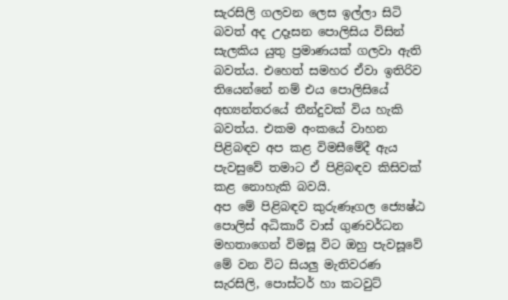සැරසිලි ගලවන ලෙස ඉල්ලා සිටි බවත් අද උදෑසන පොලිසිය විසින් සැලකිය යුතු ප්‍රමාණයක් ගලවා ඇති බවත්ය. එහෙත් සමහර ඒවා ඉතිරිව තියෙන්නේ නම් එය පොලිසියේ අභ්‍යන්තරයේ තීන්දුවක් විය හැකි බවත්ය. එකම අංකයේ වාහන පිළිබඳව අප කළ විමසීමේදී ඇය පැවසුවේ තමාට ඒ පිළිබඳව කිසිවක් කළ නොහැකි බවයි.
අප මේ පිළිබඳව කුරුණෑගල ජ්‍යෙෂ්ඨ පොලිස් අධිකාරී වාස් ගුණවර්ධන මහතාගෙන් විමසූ විට ඔහු පැවසූවේ මේ වන විට සියලු මැතිවරණ සැරසිලි, පොස්ටර් හා කටවුට්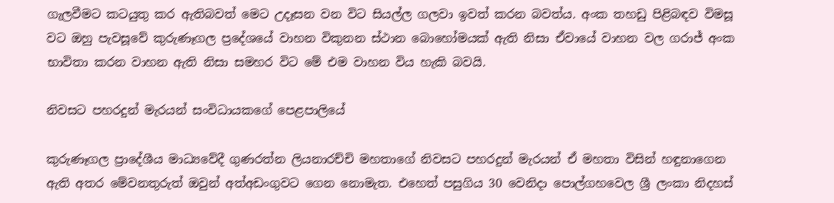ගැලවීමට කටයුතු කර ඇතිබවත් මෙට උදෑසන වන විට සියල්ල ගලවා ඉවත් කරන බවත්ය. අංක තහඩු පිළිබඳව විමසූ වට ඔහු පැවසූවේ කුරුණෑගල ප්‍රදේශයේ වාහන විකුනන ස්ථාන බොහෝමයක් ඇති නිසා ඒවායේ වාහන වල ගරාජ් අංක භාවිතා කරන වාහන ඇති නිසා සමහර විට මේ එම වාහන විය හැකි බවයි.

නිවසට පහරදුන් මැරයන් සංවිධායකගේ පෙළපාලියේ

කුරුණෑගල ප්‍රාදේශීය මාධ්‍යවේදී ගුණරත්න ලියනාරච්චි මහතාගේ නිවසට පහරදුන් මැරයන් ඒ මහතා විසින් හඳුනාගෙන ඇති අතර මේවනතුරුත් ඔවුන් අත්අඩංගුවට ගෙන නොමැත. එහෙත් පසුගිය 30 වෙනිදා පොල්ගහවෙල ශ්‍රී ලංකා නිදහස්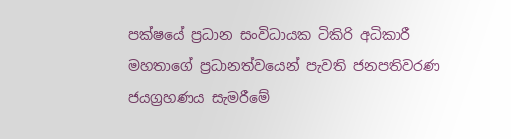පක්ෂයේ ප්‍රධාන සංවිධායක ටිකිරි අධිකාරී මහතාගේ ප්‍රධානත්වයෙන් පැවති ජනපතිවරණ ජයග්‍රහණය සැමරීමේ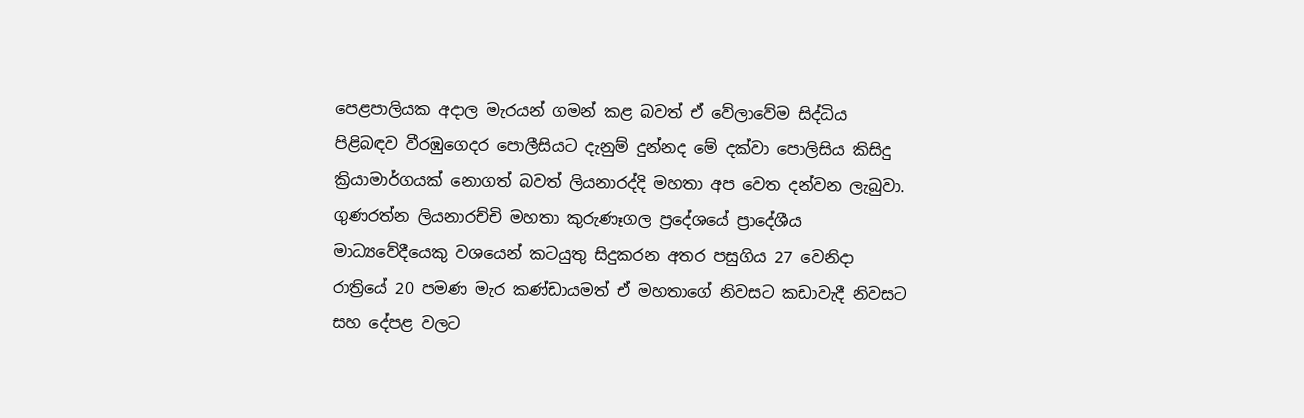පෙළපාලියක අදාල මැරයන් ගමන් කළ බවත් ඒ වේලාවේම සිද්ධිය පිළිබඳව වීරඹුගෙදර පොලීසියට දැනුම් දුන්නද මේ දක්වා පොලිසිය කිසිදු ක්‍රියාමාර්ගයක් නොගත් බවත් ලියනාරද්දි මහතා අප වෙත දන්වන ලැබුවා.
ගුණරත්න ලියනාරච්චි මහතා කුරුණෑගල ප්‍රදේශයේ ප්‍රාදේශීය මාධ්‍යවේදීයෙකු වශයෙන් කටයුතු සිදුකරන අතර පසුගිය 27 වෙනිදා රාත්‍රියේ 20 පමණ මැර කණ්ඩායමත් ඒ මහතාගේ නිවසට කඩාවැදී නිවසට සහ දේපළ වලට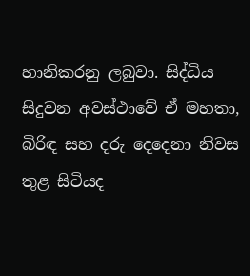හානිකරනු ලබුවා. සිද්ධිය සිදුවන අවස්ථාවේ ඒ මහතා, බිරිඳ සහ දරු දෙදෙනා නිවස තුළ සිටියද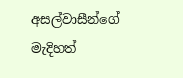අසල්වාසීන්ගේ මැදිහත්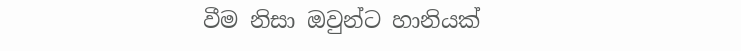වීම නිසා ඔවුන්ට හානියක්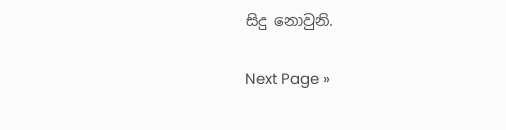සිදු නොවුනි.

Next Page »